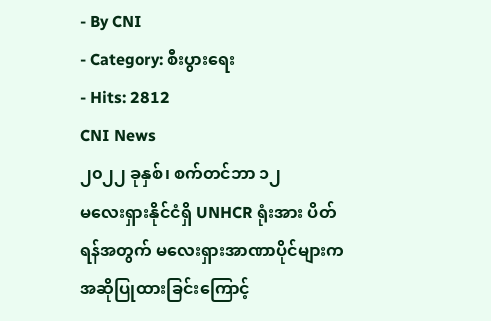- By CNI
- Category: စီးပွားရေး
- Hits: 2812
CNI News
၂၀၂၂ ခုနှစ်၊ စက်တင်ဘာ ၁၂
မလေးရှားနိုင်ငံရှိ UNHCR ရုံးအား ပိတ်ရန်အတွက် မလေးရှားအာဏာပိုင်များက အဆိုပြုထားခြင်းကြောင့်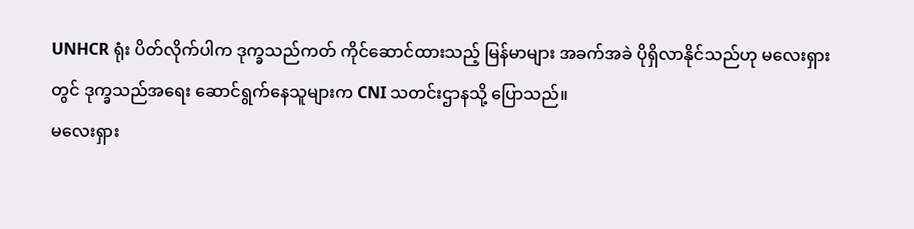UNHCR ရုံး ပိတ်လိုက်ပါက ဒုက္ခသည်ကတ် ကိုင်ဆောင်ထားသည့် မြန်မာများ အခက်အခဲ ပိုရှိလာနိုင်သည်ဟု မလေးရှားတွင် ဒုက္ခသည်အရေး ဆောင်ရွက်နေသူများက CNI သတင်းဌာနသို့ ပြောသည်။
မလေးရှား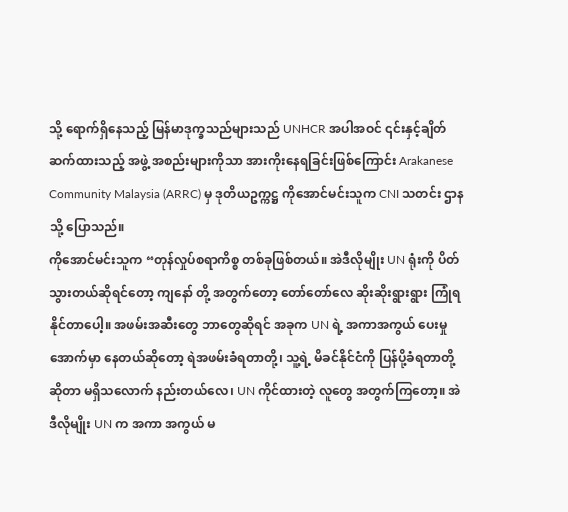သို့ ရောက်ရှိနေသည့် မြန်မာဒုက္ခသည်များသည် UNHCR အပါအဝင် ၎င်းနှင့်ချိတ်ဆက်ထားသည့် အဖွဲ့ အစည်းများကိုသာ အားကိုးနေရခြင်းဖြစ်ကြောင်း Arakanese Community Malaysia (ARRC) မှ ဒုတိယဥက္ကဋ္ဌ ကိုအောင်မင်းသူက CNI သတင်း ဌာနသို့ ပြောသည်။
ကိုအောင်မင်းသူက “တုန်လှုပ်စရာကိစ္စ တစ်ခုဖြစ်တယ်။ အဲဒီလိုမျိုး UN ရုံးကို ပိတ်သွားတယ်ဆိုရင်တော့ ကျနော် တို့ အတွက်တော့ တော်တော်လေ ဆိုးဆိုးရွားရွား ကြုံရနိုင်တာပေါ့။ အဖမ်းအဆီးတွေ ဘာတွေဆိုရင် အခုက UN ရဲ့ အကာအကွယ် ပေးမှုအောက်မှာ နေတယ်ဆိုတော့ ရဲအဖမ်းခံရတာတို့၊ သူ့ရဲ့ မိခင်နိုင်ငံကို ပြန်ပို့ခံရတာတို့ ဆိုတာ မရှိသလောက် နည်းတယ်လေ၊ UN ကိုင်ထားတဲ့ လူတွေ အတွက်ကြတော့။ အဲဒီလိုမျိုး UN က အကာ အကွယ် မ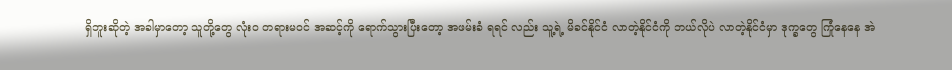ရှိဘူးဆိုတဲ့ အခါမှာတော့ သူတို့တွေ လုံးဝ တရားမဝင် အဆင့်ကို ရောက်သွားပြီးတော့ အဖမ်းခံ ရရင် လည်း သူ့ရဲ့ မိခင်နိုင်ငံ လာတဲ့နိုင်ငံကို ဘယ်လိုပဲ လာတဲ့နိုင်ငံမှာ ဒုက္ခတွေ ကြုံနေနေ အဲ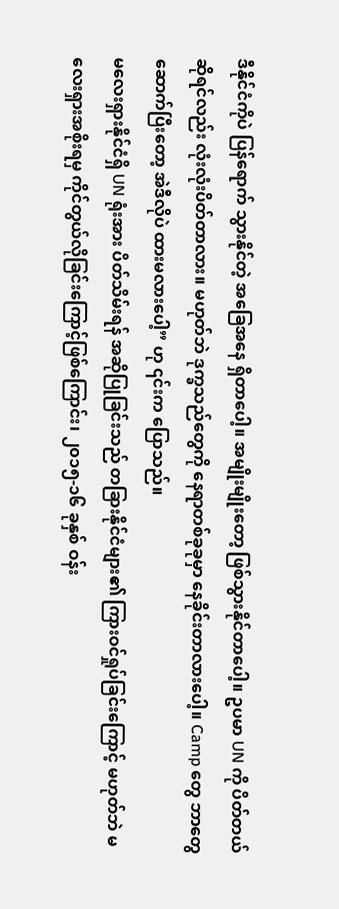ဒီနိုင်ငံကိုပဲ ပြန်ရောက် သွားနိုင်တဲ့ အခြေအနေ ရှိတာပေါ့။ အမျိုးမျိုးတော့ ဖြစ်သွားနိုင်တာပေါ့။ ဥပမာ UN ကို ပိတ်တယ်ဆိုရင်လည်း လုံးလုံးပိတ်တာလား။ မဟုတ်ဘဲ ဒုက္ခသည်တွေကို နေရာတစ်ခုခုမှာ နေခိုင်းတာလားပေါ့။ Camp တွေ ဘာတွေ ဆောက်ပြီးတော့ အဲဒီလိုပဲ ထားမလားပေါ့” ဟု ၎င်းက ပြောသည်။
မလေးရှားနိုင်ငံရှိ UN ရုံးအား ပိတ်သိမ်းရန် အဆိုပြုခြင်းသည် တခြားနိုင်ငံများ၏ ကြားဝင်ရှုပ်ခြင်းကြောင့် မဟုတ်ဘဲ မလေးရှားအစိုးရမှ ကိုင်တွယ်လိုခြင်းကြောင့်ဖြစ်ကြောင်း၊ ၂၀၁၅-၁၆ ခုနှစ် ဝန်း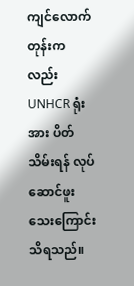ကျင်လောက် တုန်းကလည်း UNHCR ရုံးအား ပိတ်သိမ်းရန် လုပ်ဆောင်ဖူးသေးကြောင်း သိရသည်။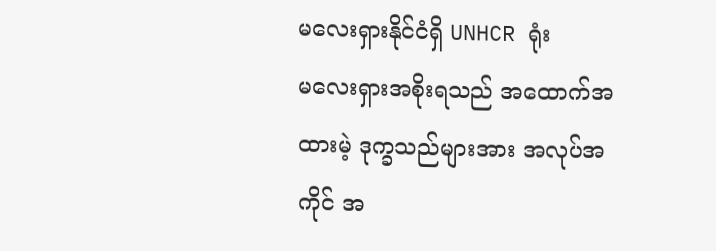မလေးရှားနိုင်ငံရှိ UNHCR ရုံး
မလေးရှားအစိုးရသည် အထောက်အထားမဲ့ ဒုက္ခသည်များအား အလုပ်အကိုင် အ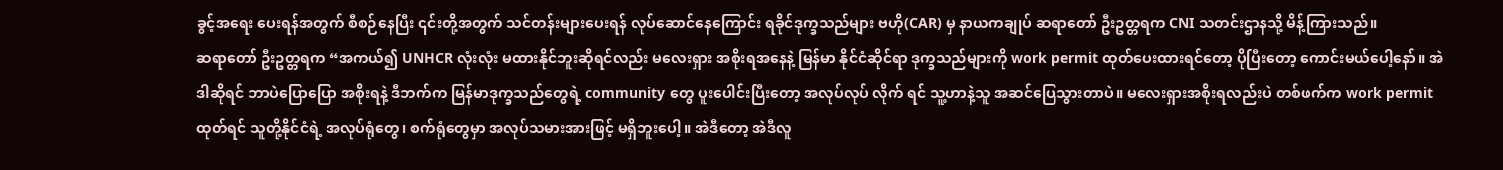ခွင့်အရေး ပေးရန်အတွက် စီစဉ်နေပြီး ၎င်းတို့အတွက် သင်တန်းများပေးရန် လုပ်ဆောင်နေကြောင်း ရခိုင်ဒုက္ခသည်များ ဗဟို(CAR) မှ နာယကချုပ် ဆရာတော် ဦးဥတ္တရက CNI သတင်းဌာနသို့ မိန့်ကြားသည်။
ဆရာတော် ဦးဥတ္တရက “အကယ်၍ UNHCR လုံးလုံး မထားနိုင်ဘူးဆိုရင်လည်း မလေးရှား အစိုးရအနေနဲ့ မြန်မာ နိုင်ငံဆိုင်ရာ ဒုက္ခသည်များကို work permit ထုတ်ပေးထားရင်တော့ ပိုပြီးတော့ ကောင်းမယ်ပေါ့နော်။ အဲဒါဆိုရင် ဘာပဲပြောပြော အစိုးရနဲ့ ဒီဘက်က မြန်မာဒုက္ခသည်တွေရဲ့ community တွေ ပူးပေါင်းပြီးတော့ အလုပ်လုပ် လိုက် ရင် သူ့ဟာနဲ့သူ အဆင်ပြေသွားတာပဲ။ မလေးရှားအစိုးရလည်းပဲ တစ်ဖက်က work permit ထုတ်ရင် သူတို့နိုင်ငံရဲ့ အလုပ်ရုံတွေ၊ စက်ရုံတွေမှာ အလုပ်သမားအားဖြင့် မရှိဘူးပေါ့။ အဲဒီတော့ အဲဒီလူ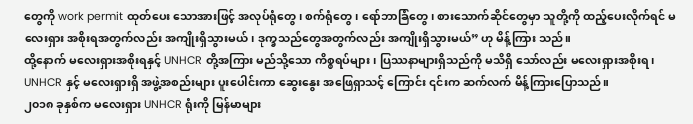တွေကို work permit ထုတ်ပေး သောအားဖြင့် အလုပ်ရုံတွေ၊ စက်ရုံတွေ၊ ရော်ဘာခြံတွေ၊ စားသောက်ဆိုင်တွေမှာ သူတို့ကို ထည့်ပေးလိုက်ရင် မလေးရှား အစိုးရအတွက်လည်း အကျိုးရှိသွားမယ်၊ ဒုက္ခသည်တွေအတွက်လည်း အကျိုးရှိသွားမယ်” ဟု မိန့်ကြား သည်။
ထို့နောက် မလေးရှားအစိုးရနှင့် UNHCR တို့အကြား မည်သို့သော ကိစ္စရပ်များ၊ ပြဿနာများရှိသည်ကို မသိရှိ သော်လည်း မလေးရှားအစိုးရ၊ UNHCR နှင့် မလေးရှားရှိ အဖွဲ့အစည်းများ ပူးပေါင်းကာ ဆွေးနွေး အဖြေရှာသင့် ကြောင်း ၎င်းက ဆက်လက် မိန့်ကြားပြောသည်။
၂၀၁၈ ခုနှစ်က မလေးရှား UNHCR ရုံးကို မြန်မာများ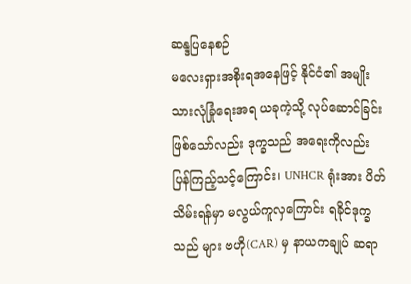ဆန္ဒပြနေစဉ်
မလေးရှားအစိုးရအနေဖြင့် နိုင်ငံ၏ အမျိုးသားလုံခြုံရေးအရ ယခုကဲ့သို့ လုပ်ဆောင်ခြင်း ဖြစ်သော်လည်း ဒုက္ခသည် အရေးကိုလည်း ပြန်ကြည့်သင့်ကြောင်း၊ UNHCR ရုံးအား ပိတ်သိမ်းရန်မှာ မလွယ်ကူလှကြောင်း ရခိုင်ဒုက္ခသည် များ ဗဟို(CAR) မှ နာယကချုပ် ဆရာ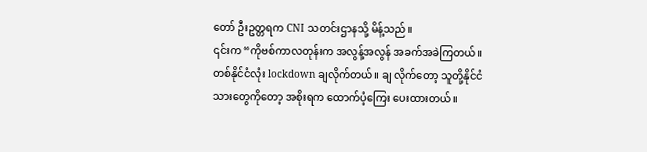တော် ဦးဥတ္တရက CNI သတင်းဌာနသို့ မိန့်သည်။
၎င်းက “ကိုဗစ်ကာလတုန်းက အလွန့်အလွန် အခက်အခဲကြတယ်။ တစ်နိုင်ငံလုံး lockdown ချလိုက်တယ်။ ချ လိုက်တော့ သူတို့နိုင်ငံသားတွေကိုတော့ အစိုးရက ထောက်ပံ့ကြေး ပေးထားတယ်။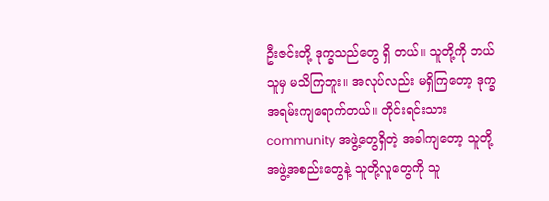ဦးဇင်းတို့ ဒုက္ခသည်တွေ ရှိ တယ်။ သူတို့ကို ဘယ်သူမှ မသိကြဘူး။ အလုပ်လည်း မရှိကြတော့ ဒုက္ခအရမ်းကျရောက်တယ်။ တိုင်းရင်းသား community အဖွဲ့တွေရှိတဲ့ အခါကျတော့ သူတို့ အဖွဲ့အစည်းတွေနဲ့ သူတို့လူတွေကို သူ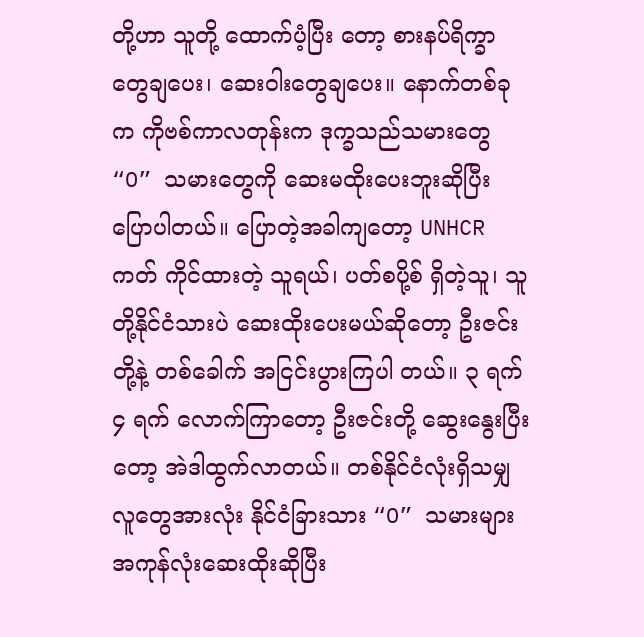တို့ဟာ သူတို့ ထောက်ပံ့ပြီး တော့ စားနပ်ရိက္ခာတွေချပေး၊ ဆေးဝါးတွေချပေး။ နောက်တစ်ခုက ကိုဗစ်ကာလတုန်းက ဒုက္ခသည်သမားတွေ “O” သမားတွေကို ဆေးမထိုးပေးဘူးဆိုပြီး ပြောပါတယ်။ ပြောတဲ့အခါကျတော့ UNHCR ကတ် ကိုင်ထားတဲ့ သူရယ်၊ ပတ်စပို့စ် ရှိတဲ့သူ၊ သူတို့နိုင်ငံသားပဲ ဆေးထိုးပေးမယ်ဆိုတော့ ဦးဇင်းတို့နဲ့ တစ်ခေါက် အငြင်းပွားကြပါ တယ်။ ၃ ရက် ၄ ရက် လောက်ကြာတော့ ဦးဇင်းတို့ ဆွေးနွေးပြီးတော့ အဲဒါထွက်လာတယ်။ တစ်နိုင်ငံလုံးရှိသမျှ လူတွေအားလုံး နိုင်ငံခြားသား “O” သမားများ အကုန်လုံးဆေးထိုးဆိုပြီး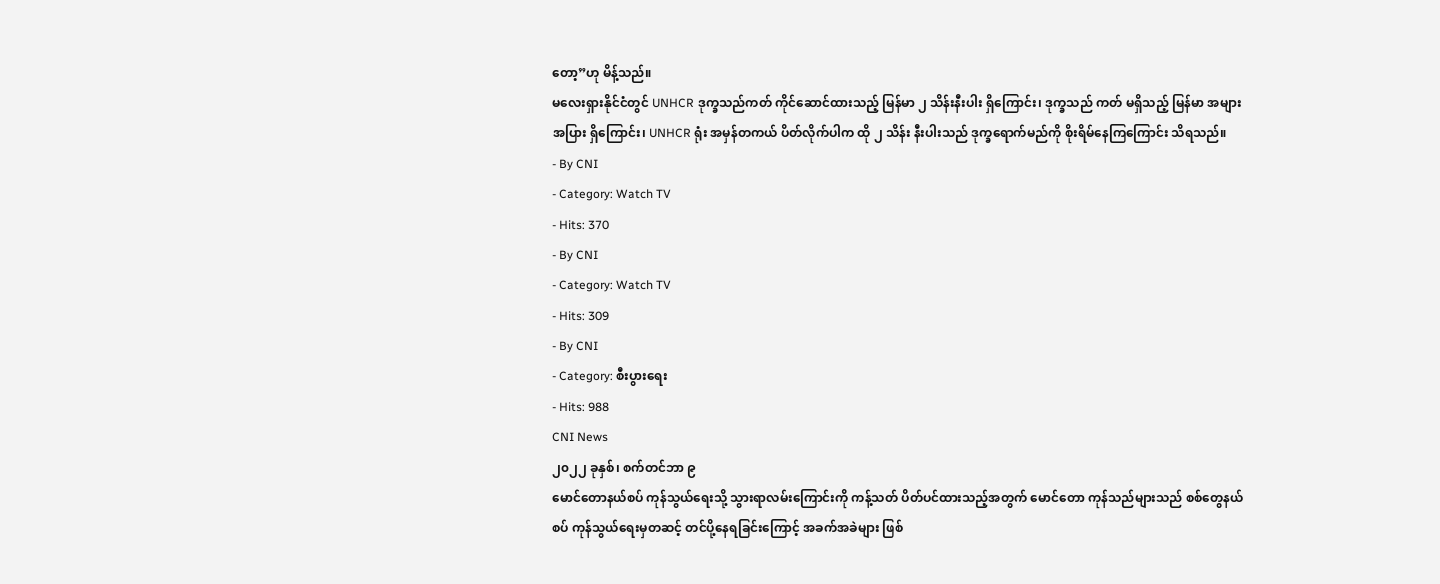တော့”ဟု မိန့်သည်။
မလေးရှားနိုင်ငံတွင် UNHCR ဒုက္ခသည်ကတ် ကိုင်ဆောင်ထားသည့် မြန်မာ ၂ သိန်းနီးပါး ရှိကြောင်း၊ ဒုက္ခသည် ကတ် မရှိသည့် မြန်မာ အများအပြား ရှိကြောင်း၊ UNHCR ရုံး အမှန်တကယ် ပိတ်လိုက်ပါက ထို ၂ သိန်း နီးပါးသည် ဒုက္ခရောက်မည်ကို စိုးရိမ်နေကြကြောင်း သိရသည်။
- By CNI
- Category: Watch TV
- Hits: 370
- By CNI
- Category: Watch TV
- Hits: 309
- By CNI
- Category: စီးပွားရေး
- Hits: 988
CNI News
၂၀၂၂ ခုနှစ်၊ စက်တင်ဘာ ၉
မောင်တောနယ်စပ် ကုန်သွယ်ရေးသို့ သွားရာလမ်းကြောင်းကို ကန့်သတ် ပိတ်ပင်ထားသည့်အတွက် မောင်တော ကုန်သည်များသည် စစ်တွေနယ်စပ် ကုန်သွယ်ရေးမှတဆင့် တင်ပို့နေရခြင်းကြောင့် အခက်အခဲများ ဖြစ်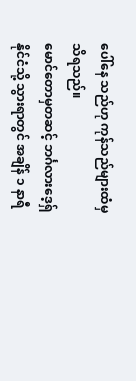ပေါ်နေ သည်ဟု ကုန်သည်များထံမှ သိရသည်။
မောင်တောမှတဆင့် ဘင်္ဂလားဒေ့ရှ်နိုင်ငံသို့ သွားရာတွင် အချိန် ၁ နာရီ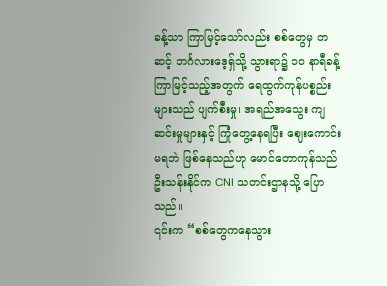ခန့်သာ ကြာမြင့်သော်လည်း စစ်တွေမှ တဆင့် ဘင်္ဂလားဒေ့ရှ်သို့ သွားရာ၌ ၁၀ နာရီခန့် ကြာမြင့်သည့်အတွက် ရေထွက်ကုန်ပစ္စည်းများသည် ပျက်စီးမှု၊ အရည်အသွေး ကျဆင်းမှုများနှင့် ကြုံတွေ့နေရပြီး ဈေးကောင်းမရဘဲ ဖြစ်နေသည်ဟု မောင်တောကုန်သည် ဦးသန်းနိုင်က CNI သတင်းဌာနသို့ ပြောသည်။
၎င်းက “စစ်တွေကနေသွား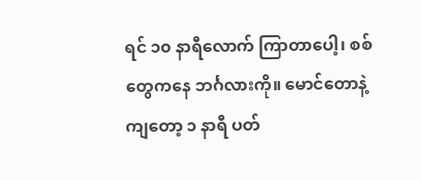ရင် ၁၀ နာရီလောက် ကြာတာပေါ့၊ စစ်တွေကနေ ဘင်္ဂလားကို။ မောင်တောနဲ့ကျတော့ ၁ နာရီ ပတ်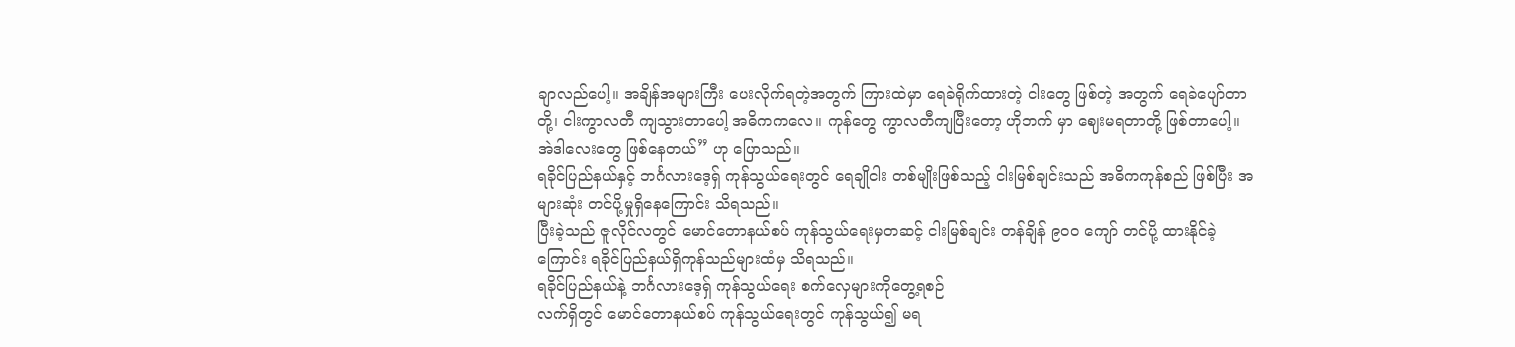ချာလည်ပေါ့။ အချိန်အများကြီး ပေးလိုက်ရတဲ့အတွက် ကြားထဲမှာ ရေခဲရိုက်ထားတဲ့ ငါးတွေ ဖြစ်တဲ့ အတွက် ရေခဲပျော်တာတို့၊ ငါးကွာလတီ ကျသွားတာပေါ့ အဓိကကလေ။ ကုန်တွေ ကွာလတီကျပြီးတော့ ဟိုဘက် မှာ ဈေးမရတာတို့ ဖြစ်တာပေါ့။ အဲဒါလေးတွေ ဖြစ်နေတယ်” ဟု ပြောသည်။
ရခိုင်ပြည်နယ်နှင့် ဘင်္ဂလားဒေ့ရှ် ကုန်သွယ်ရေးတွင် ရေချိုငါး တစ်မျိုးဖြစ်သည့် ငါးမြစ်ချင်းသည် အဓိကကုန်စည် ဖြစ်ပြီး အများဆုံး တင်ပို့မှုရှိနေကြောင်း သိရသည်။
ပြီးခဲ့သည် ဇူလိုင်လတွင် မောင်တောနယ်စပ် ကုန်သွယ်ရေးမှတဆင့် ငါးမြစ်ချင်း တန်ချိန် ၉၀၀ ကျော် တင်ပို့ ထားနိုင်ခဲ့ကြောင်း ရခိုင်ပြည်နယ်ရှိကုန်သည်များထံမှ သိရသည်။
ရခိုင်ပြည်နယ်နဲ့ ဘင်္ဂလားဒေ့ရှ် ကုန်သွယ်ရေး စက်လှေများကိုတွေ့ရစဉ်
လက်ရှိတွင် မောင်တောနယ်စပ် ကုန်သွယ်ရေးတွင် ကုန်သွယ်၍ မရ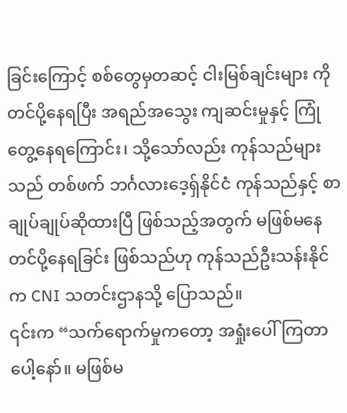ခြင်းကြောင့် စစ်တွေမှတဆင့် ငါးမြစ်ချင်းများ ကို တင်ပို့နေရပြီး အရည်အသွေး ကျဆင်းမှုနှင့် ကြုံတွေ့နေရကြောင်း၊ သို့သော်လည်း ကုန်သည်များသည် တစ်ဖက် ဘင်္ဂလားဒေ့ရှ်နိုင်ငံ ကုန်သည်နှင့် စာချုပ်ချုပ်ဆိုထားပြီ ဖြစ်သည့်အတွက် မဖြစ်မနေ တင်ပို့နေရခြင်း ဖြစ်သည်ဟု ကုန်သည်ဦးသန်းနိုင်က CNI သတင်းဌာနသို့ ပြောသည်။
၎င်းက “သက်ရောက်မှုကတော့ အရှုံးပေါ်ကြတာပေါ့နော်။ မဖြစ်မ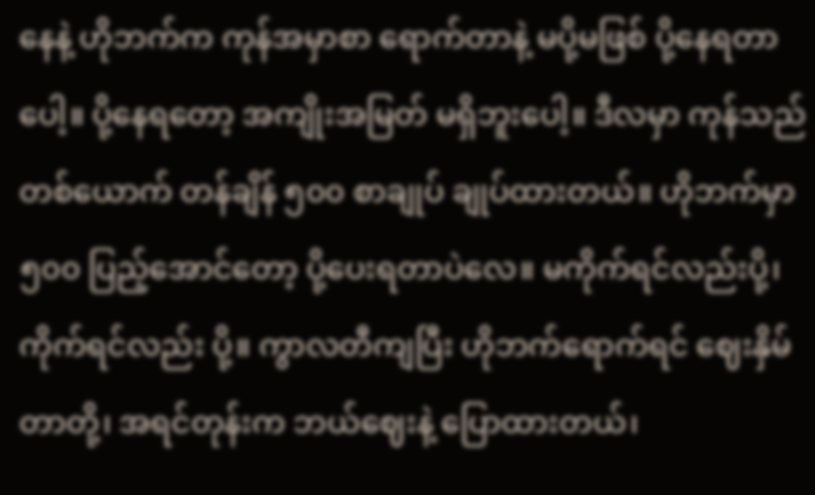နေနဲ့ ဟိုဘက်က ကုန်အမှာစာ ရောက်တာနဲ့ မပို့မဖြစ် ပို့နေရတာပေါ့။ ပို့နေရတော့ အကျိုးအမြတ် မရှိဘူးပေါ့။ ဒီလမှာ ကုန်သည်တစ်ယောက် တန်ချိန် ၅၀၀ စာချုပ် ချုပ်ထားတယ်။ ဟိုဘက်မှာ ၅၀၀ ပြည့်အောင်တော့ ပို့ပေးရတာပဲလေ။ မကိုက်ရင်လည်းပို့၊ ကိုက်ရင်လည်း ပို့။ ကွာလတီကျပြီး ဟိုဘက်ရောက်ရင် ဈေးနှိမ်တာတို့၊ အရင်တုန်းက ဘယ်ဈေးနဲ့ ပြောထားတယ်၊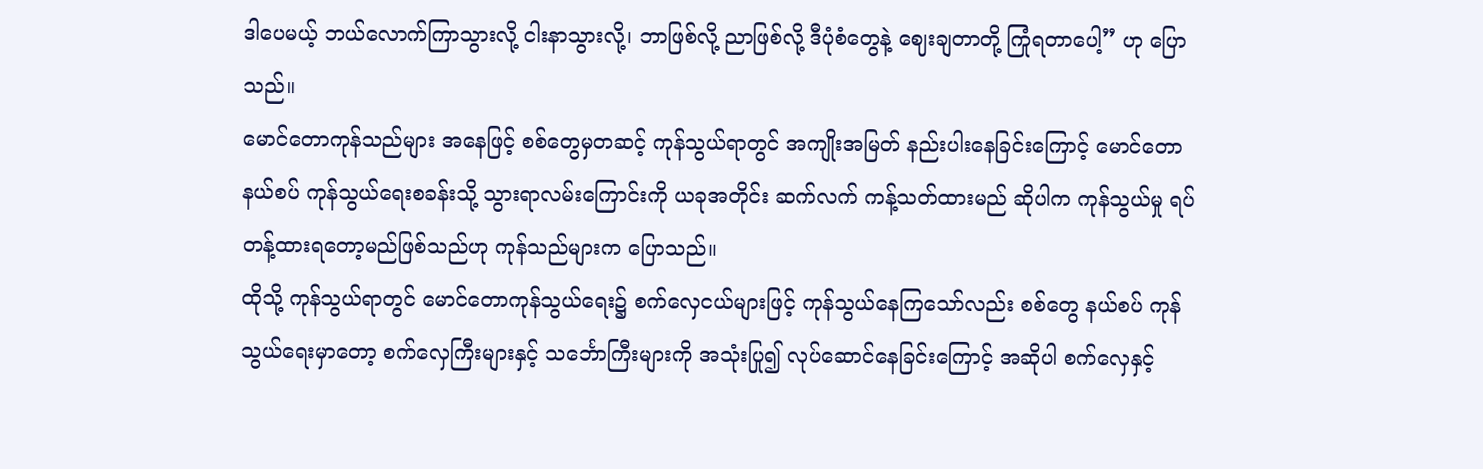ဒါပေမယ့် ဘယ်လောက်ကြာသွားလို့ ငါးနာသွားလို့၊ ဘာဖြစ်လို့ ညာဖြစ်လို့ ဒီပုံစံတွေနဲ့ ဈေးချတာတို့ ကြုံရတာပေါ့” ဟု ပြောသည်။
မောင်တောကုန်သည်များ အနေဖြင့် စစ်တွေမှတဆင့် ကုန်သွယ်ရာတွင် အကျိုးအမြတ် နည်းပါးနေခြင်းကြောင့် မောင်တောနယ်စပ် ကုန်သွယ်ရေးစခန်းသို့ သွားရာလမ်းကြောင်းကို ယခုအတိုင်း ဆက်လက် ကန့်သတ်ထားမည် ဆိုပါက ကုန်သွယ်မှု ရပ်တန့်ထားရတော့မည်ဖြစ်သည်ဟု ကုန်သည်များက ပြောသည်။
ထိုသို့ ကုန်သွယ်ရာတွင် မောင်တောကုန်သွယ်ရေး၌ စက်လှေငယ်များဖြင့် ကုန်သွယ်နေကြသော်လည်း စစ်တွေ နယ်စပ် ကုန်သွယ်ရေးမှာတော့ စက်လှေကြီးများနှင့် သင်္ဘောကြီးများကို အသုံးပြု၍ လုပ်ဆောင်နေခြင်းကြောင့် အဆိုပါ စက်လှေနှင့်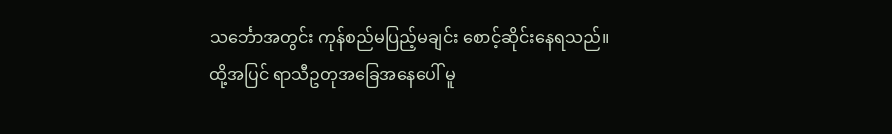သင်္ဘောအတွင်း ကုန်စည်မပြည့်မချင်း စောင့်ဆိုင်းနေရသည်။
ထို့အပြင် ရာသီဥတုအခြေအနေပေါ် မူ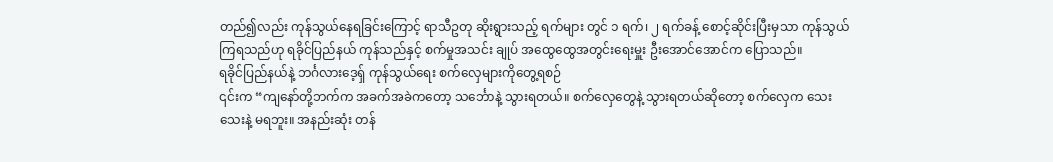တည်၍လည်း ကုန်သွယ်နေရခြင်းကြောင့် ရာသီဥတု ဆိုးရွားသည့် ရက်များ တွင် ၁ ရက်၊ ၂ ရက်ခန့် စောင့်ဆိုင်းပြီးမှသာ ကုန်သွယ်ကြရသည်ဟု ရခိုင်ပြည်နယ် ကုန်သည်နှင့် စက်မှုအသင်း ချုပ် အထွေထွေအတွင်းရေးမှူး ဦးအောင်အောင်က ပြောသည်။
ရခိုင်ပြည်နယ်နဲ့ ဘင်္ဂလားဒေ့ရှ် ကုန်သွယ်ရေး စက်လှေများကိုတွေ့ရစဉ်
၎င်းက “ကျနော်တို့ဘက်က အခက်အခဲကတော့ သင်္ဘောနဲ့ သွားရတယ်။ စက်လှေတွေနဲ့ သွားရတယ်ဆိုတော့ စက်လှေက သေးသေးနဲ့ မရဘူး။ အနည်းဆုံး တန်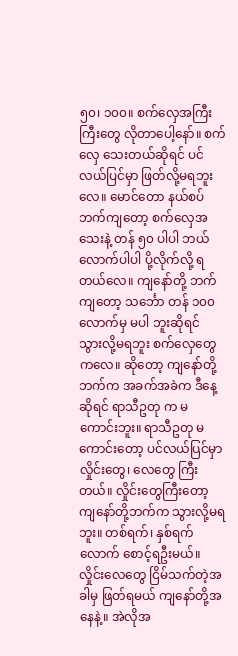၅၀၊ ၁၀၀။ စက်လှေအကြီးကြီးတွေ လိုတာပေါ့နော်။ စက်လှေ သေးတယ်ဆိုရင် ပင်လယ်ပြင်မှာ ဖြတ်လို့မရဘူးလေ။ မောင်တော နယ်စပ်ဘက်ကျတော့ စက်လှေအသေးနဲ့ တန် ၅၀ ပါပါ ဘယ်လောက်ပါပါ ပို့လိုက်လို့ ရတယ်လေ။ ကျနော်တို့ ဘက်ကျတော့ သင်္ဘော တန် ၁၀၀ လောက်မှ မပါ ဘူးဆိုရင် သွားလို့မရဘူး စက်လှေတွေကလေ။ ဆိုတော့ ကျနော်တို့ဘက်က အခက်အခဲက ဒီနေ့ဆိုရင် ရာသီဥတု က မကောင်းဘူး။ ရာသီဥတု မကောင်းတော့ ပင်လယ်ပြင်မှာ လှိုင်းတွေ၊ လေတွေ ကြီးတယ်။ လှိုင်းတွေကြီးတော့ ကျနော်တို့ဘက်က သွားလို့မရဘူး။ တစ်ရက်၊ နှစ်ရက်လောက် စောင့်ရဦးမယ်။ လှိုင်းလေတွေ ငြိမ်သက်တဲ့အခါမှ ဖြတ်ရမယ် ကျနော်တို့အနေနဲ့။ အဲလိုအ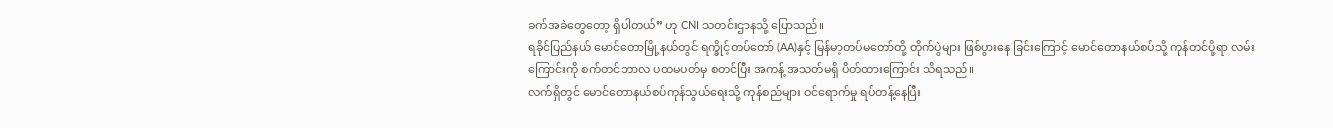ခက်အခဲတွေတော့ ရှိပါတယ်” ဟု CNI သတင်းဌာနသို့ ပြောသည်။
ရခိုင်ပြည်နယ် မောင်တောမြို့နယ်တွင် ရက္ခိုင့်တပ်တော် (AA)နှင့် မြန်မာ့တပ်မတော်တို့ တိုက်ပွဲများ ဖြစ်ပွားနေ ခြင်းကြောင့် မောင်တောနယ်စပ်သို့ ကုန်တင်ပို့ရာ လမ်းကြောင်းကို စက်တင်ဘာလ ပထမပတ်မှ စတင်ပြီး အကန့် အသတ်မရှိ ပိတ်ထားကြောင်း သိရသည်။
လက်ရှိတွင် မောင်တောနယ်စပ်ကုန်သွယ်ရေးသို့ ကုန်စည်များ ဝင်ရောက်မှု ရပ်တန့်နေပြီး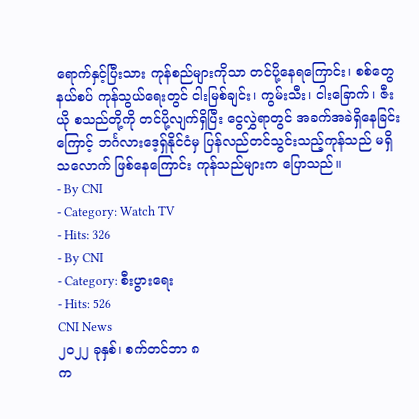ရောက်နှင့်ပြီးသား ကုန်စည်များကိုသာ တင်ပို့နေရကြောင်း၊ စစ်တွေနယ်စပ် ကုန်သွယ်ရေးတွင် ငါးမြစ်ချင်း၊ ကွမ်းသီး၊ ငါးခြောက်၊ ဇီးယို စသည်တို့ကို တင်ပို့လျက်ရှိပြီး ငွေလွှဲရာတွင် အခက်အခဲရှိနေခြင်းကြောင့် ဘင်္ဂလားဒေ့ရှ်နိုင်ငံမှ ပြန်လည်တင်သွင်းသည့်ကုန်သည် မရှိသလောက် ဖြစ်နေကြောင်း ကုန်သည်များက ပြောသည်။
- By CNI
- Category: Watch TV
- Hits: 326
- By CNI
- Category: စီးပွားရေး
- Hits: 526
CNI News
၂၀၂၂ ခုနှစ်၊ စက်တင်ဘာ ၈
က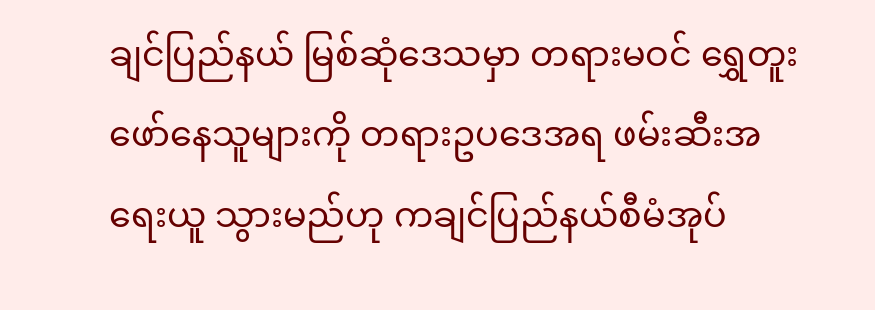ချင်ပြည်နယ် မြစ်ဆုံဒေသမှာ တရားမဝင် ရွှေတူးဖော်နေသူများကို တရားဥပဒေအရ ဖမ်းဆီးအရေးယူ သွားမည်ဟု ကချင်ပြည်နယ်စီမံအုပ်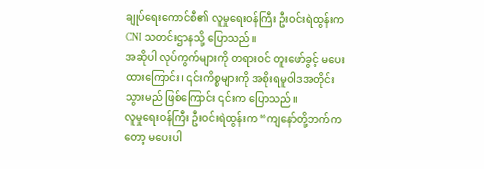ချုပ်ရေးကောင်စီ၏ လူမှုရေးဝန်ကြီး ဦးဝင်းရဲထွန်းက CNI သတင်းဌာနသို့ ပြောသည်။
အဆိုပါ လုပ်ကွက်များကို တရားဝင် တူးဖော်ခွင့် မပေးထားကြောင်း၊ ၎င်းကိစ္စများကို အစိုးရမူဝါဒအတိုင်း သွားမည် ဖြစ်ကြောင်း ၎င်းက ပြောသည်။
လူမှုရေးဝန်ကြီး ဦးဝင်းရဲထွန်းက “ကျနော်တို့ဘက်ကတော့ မပေးပါ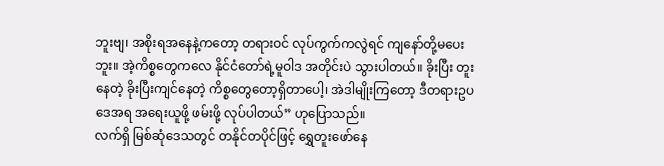ဘူးဗျ၊ အစိုးရအနေနဲ့ကတော့ တရားဝင် လုပ်ကွက်ကလွဲရင် ကျနော်တို့မပေးဘူး။ အဲ့ကိစ္စတွေကလေ နိုင်ငံတော်ရဲ့မူဝါဒ အတိုင်းပဲ သွားပါတယ်။ ခိုးပြီး တူးနေတဲ့ ခိုးပြီးကျင်နေတဲ့ ကိစ္စတွေတော့ရှိတာပေါ့၊ အဲဒါမျိုးကြတော့ ဒီတရားဥပဒေအရ အရေးယူဖို့ ဖမ်းဖို့ လုပ်ပါတယ်” ဟုပြောသည်။
လက်ရှိ မြစ်ဆုံဒေသတွင် တနိုင်တပိုင်ဖြင့် ရွှေတူးဖော်နေ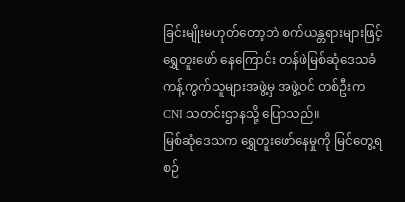ခြင်းမျိုးမဟုတ်တော့ဘဲ စက်ယန္တရားများဖြင့် ရွှေတူးဖော် နေကြောင်း တန်ဖဲမြစ်ဆုံဒေသခံကန့်ကွက်သူများအဖွဲ့မှ အဖွဲ့ဝင် တစ်ဦးက CNI သတင်းဌာနသို့ ပြောသည်။
မြစ်ဆုံဒေသက ရွှေတူးဖော်နေမှုကို မြင်တွေ့ရစဉ်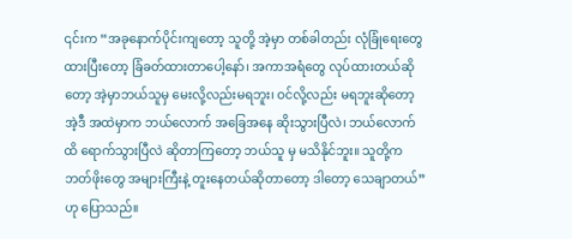၎င်းက “အခုနောက်ပိုင်းကျတော့ သူတို့ အဲ့မှာ တစ်ခါတည်း လုံခြုံရေးတွေထားပြီးတော့ ခြံခတ်ထားတာပေါ့နော်၊ အကာအရံတွေ လုပ်ထားတယ်ဆိုတော့ အဲ့မှာဘယ်သူမှ မေးလို့လည်းမရဘူး၊ ဝင်လို့လည်း မရဘူးဆိုတော့ အဲ့ဒီ အထဲမှာက ဘယ်လောက် အခြေအနေ ဆိုးသွားပြီလဲ၊ ဘယ်လောက်ထိ ရောက်သွားပြီလဲ ဆိုတာကြတော့ ဘယ်သူ မှ မသိနိုင်ဘူး။ သူတို့က ဘတ်ဖိုးတွေ အများကြီးနဲ့ တူးနေတယ်ဆိုတာတော့ ဒါတော့ သေချာတယ်” ဟု ပြောသည်။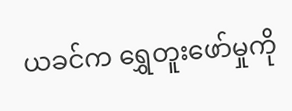ယခင်က ရွှေတူးဖော်မှုကို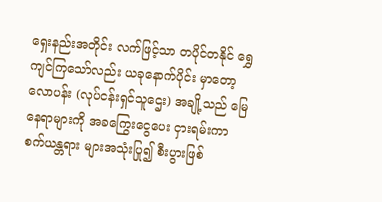ရှေးနည်းအတိုင်း လက်ဖြင့်သာ တပိုင်တနိုင် ရွှေကျင်ကြသော်လည်း ယခုနောက်ပိုင်း မှာတော့ လောပန်း (လုပ်ငန်းရှင်သူဌေး) အချို့သည် မြေနေရာများကို အခကြွေးငွေပေး ငှားရမ်းကာ စက်ယန္တရား များအသုံးပြု၍ စီးပွားဖြစ်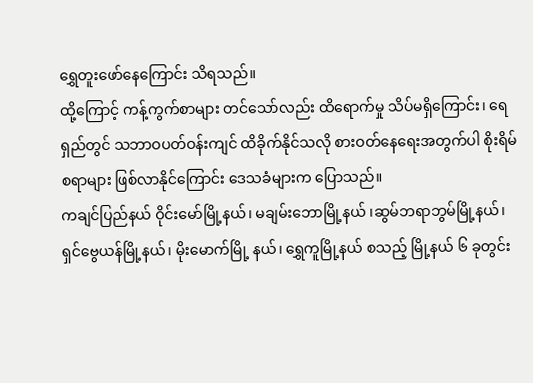ရွှေတူးဖော်နေကြောင်း သိရသည်။
ထို့ကြောင့် ကန့်ကွက်စာများ တင်သော်လည်း ထိရောက်မှု သိပ်မရှိကြောင်း၊ ရေရှည်တွင် သဘာဝပတ်ဝန်းကျင် ထိခိုက်နိုင်သလို စားဝတ်နေရေးအတွက်ပါ စိုးရိမ်စရာများ ဖြစ်လာနိုင်ကြောင်း ဒေသခံများက ပြောသည်။
ကချင်ပြည်နယ် ဝိုင်းမော်မြို့နယ်၊ မချမ်းဘောမြို့နယ် ၊ဆွမ်ဘရာဘွမ်မြို့နယ်၊ ရှင်ဗွေယန်မြို့နယ်၊ မိုးမောက်မြို့ နယ်၊ ရွှေကူမြို့နယ် စသည့် မြို့နယ် ၆ ခုတွင်း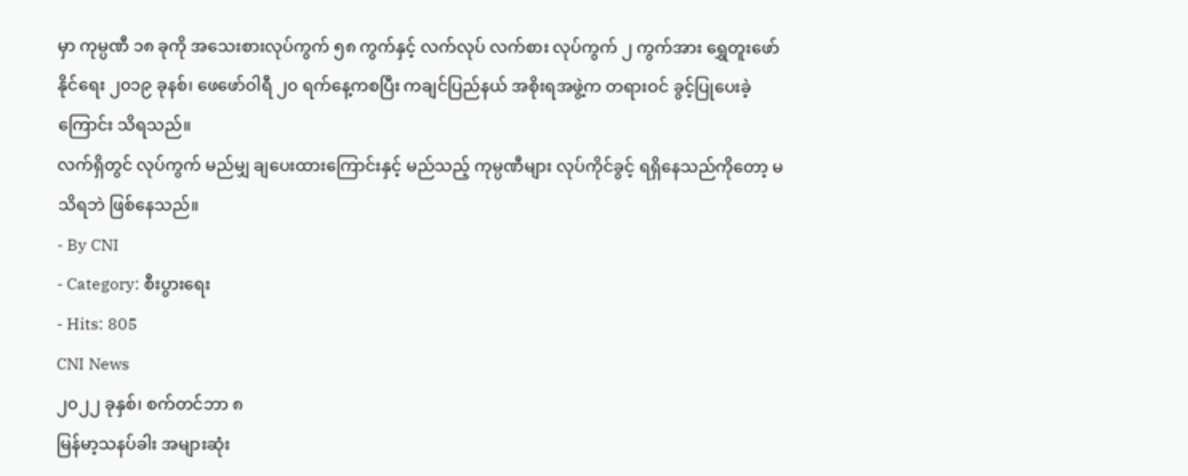မှာ ကုမ္ပဏီ ၁၈ ခုကို အသေးစားလုပ်ကွက် ၅၈ ကွက်နှင့် လက်လုပ် လက်စား လုပ်ကွက် ၂ ကွက်အား ရွှေတူးဖော်နိုင်ရေး ၂၀၁၉ ခုနစ်၊ ဖေဖော်ဝါရီ ၂၀ ရက်နေ့ကစပြီး ကချင်ပြည်နယ် အစိုးရအဖွဲ့က တရားဝင် ခွင့်ပြုပေးခဲ့ကြောင်း သိရသည်။
လက်ရှိတွင် လုပ်ကွက် မည်မျှ ချပေးထားကြောင်းနှင့် မည်သည့် ကုမ္ပဏီများ လုပ်ကိုင်ခွင့် ရရှိနေသည်ကိုတော့ မသိရဘဲ ဖြစ်နေသည်။
- By CNI
- Category: စီးပွားရေး
- Hits: 805
CNI News
၂၀၂၂ ခုနှစ်၊ စက်တင်ဘာ ၈
မြန်မာ့သနပ်ခါး အများဆုံး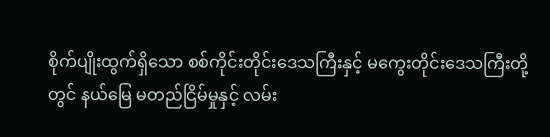စိုက်ပျိုးထွက်ရှိသော စစ်ကိုင်းတိုင်းဒေသကြီးနှင့် မကွေးတိုင်းဒေသကြီးတို့တွင် နယ်မြေ မတည်ငြိမ်မှုနှင့် လမ်း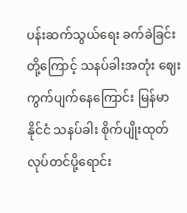ပန်းဆက်သွယ်ရေး ခက်ခဲခြင်းတို့ကြောင့် သနပ်ခါးအတုံး ဈေးကွက်ပျက်နေကြောင်း မြန်မာနိုင်ငံ သနပ်ခါး စိုက်ပျိုးထုတ်လုပ်တင်ပို့ရောင်း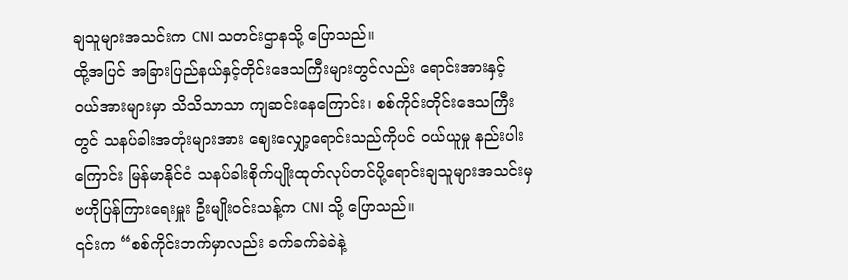ချသူများအသင်းက CNI သတင်းဌာနသို့ ပြောသည်။
ထို့အပြင် အခြားပြည်နယ်နှင့်တိုင်းဒေသကြီးများတွင်လည်း ရောင်းအားနှင့် ဝယ်အားများမှာ သိသိသာသာ ကျဆင်းနေကြောင်း၊ စစ်ကိုင်းတိုင်းဒေသကြီးတွင် သနပ်ခါးအတုံးများအား ဈေးလျှော့ရောင်းသည်ကိုပင် ဝယ်ယူမှု နည်းပါးကြောင်း မြန်မာနိုင်ငံ သနပ်ခါးစိုက်ပျိုးထုတ်လုပ်တင်ပို့ရောင်းချသူများအသင်းမှ ဗဟိုပြန်ကြားရေးမှူး ဦးမျိုးဝင်းသန့်က CNI သို့ ပြောသည်။
၎င်းက “စစ်ကိုင်းဘက်မှာလည်း ခက်ခက်ခဲခဲနဲ့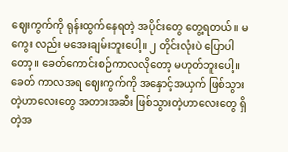ဈေးကွက်ကို ရုန်းထွက်နေရတဲ့ အပိုင်းတွေ တွေ့ရတယ်။ မကွေး လည်း မအေးချမ်းဘူးပေါ့။ ၂ တိုင်းလုံးပဲ ပြောပါတော့။ ခေတ်ကောင်းစဉ်ကာလလိုတော့ မဟုတ်ဘူးပေါ့။ ခေတ် ကာလအရ ဈေးကွက်ကို အနှောင့်အယှက် ဖြစ်သွားတဲ့ဟာလေးတွေ အတားအဆီး ဖြစ်သွားတဲ့ဟာလေးတွေ ရှိတဲ့အ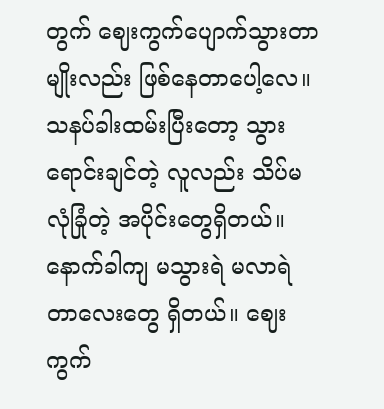တွက် ဈေးကွက်ပျောက်သွားတာမျိုးလည်း ဖြစ်နေတာပေါ့လေ။ သနပ်ခါးထမ်းပြီးတော့ သွားရောင်းချင်တဲ့ လူလည်း သိပ်မလုံခြုံတဲ့ အပိုင်းတွေရှိတယ်။ နောက်ခါကျ မသွားရဲ မလာရဲတာလေးတွေ ရှိတယ်။ ဈေးကွက်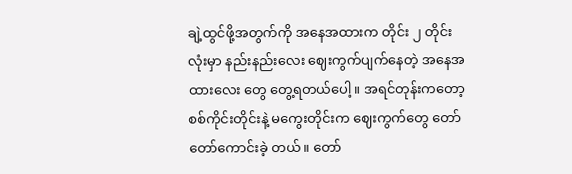ချဲ့ထွင်ဖို့အတွက်ကို အနေအထားက တိုင်း ၂ တိုင်းလုံးမှာ နည်းနည်းလေး ဈေးကွက်ပျက်နေတဲ့ အနေအထားလေး တွေ တွေ့ရတယ်ပေါ့။ အရင်တုန်းကတော့ စစ်ကိုင်းတိုင်းနဲ့ မကွေးတိုင်းက ဈေးကွက်တွေ တော်တော်ကောင်းခဲ့ တယ်။ တော်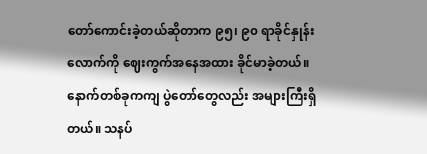တော်ကောင်းခဲ့တယ်ဆိုတာက ၉၅၊ ၉၀ ရာခိုင်နှုန်းလောက်ကို ဈေးကွက်အနေအထား ခိုင်မာခဲ့တယ်။ နောက်တစ်ခုကကျ ပွဲတော်တွေလည်း အများကြီးရှိတယ်။ သနပ်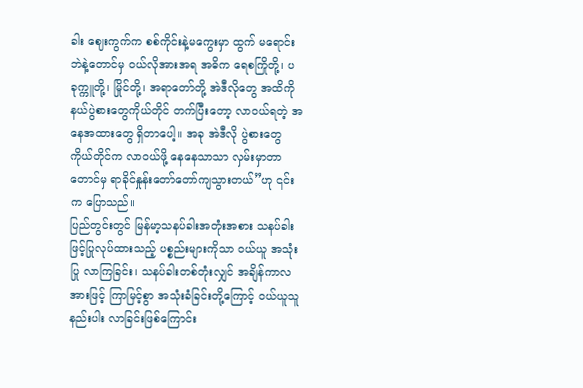ခါး ဈေးကွက်က စစ်ကိုင်းနဲ့မကွေးမှာ ထွက် မရောင်းဘဲနဲ့တောင်မှ ဝယ်လိုအားအရ အဓိက ရေစကြိုတို့၊ ပခုက္ကူတို့၊ မြိုင်တို့၊ အရာတော်တို့ အဲဒီလိုတွေ အထိကို နယ်ပွဲစားတွေကိုယ်တိုင် တက်ပြီးတော့ လာဝယ်ရတဲ့ အနေအထားတွေ ရှိတာပေါ့။ အခု အဲဒီလို ပွဲစားတွေ ကိုယ်တိုင်က လာဝယ်ဖို့ နေနေသာသာ လှမ်းမှာတာတောင်မှ ရာခိုင်နှုန်းတော်တော်ကျသွားတယ်”ဟု ၎င်းက ပြောသည်။
ပြည်တွင်းတွင် မြန်မာ့သနပ်ခါးအတုံးအစား သနပ်ခါးဖြင့်ပြုလုပ်ထားသည့် ပစ္စည်းများကိုသာ ဝယ်ယူ အသုံးပြု လာကြခြင်း၊ သနပ်ခါးတစ်တုံးလျှင် အချိန်ကာလအားဖြင့် ကြာမြင့်စွာ အသုံးခံခြင်းတို့ကြောင့် ဝယ်ယူသူ နည်းပါး လာခြင်းဖြစ်ကြောင်း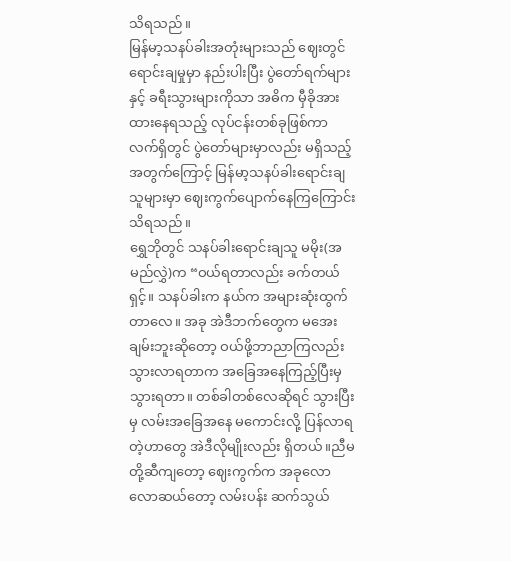သိရသည်။
မြန်မာ့သနပ်ခါးအတုံးများသည် ဈေးတွင် ရောင်းချမှုမှာ နည်းပါးပြီး ပွဲတော်ရက်များနှင့် ခရီးသွားများကိုသာ အဓိက မှီခိုအားထားနေရသည့် လုပ်ငန်းတစ်ခုဖြစ်ကာ လက်ရှိတွင် ပွဲတော်များမှာလည်း မရှိသည့်အတွက်ကြောင့် မြန်မာ့သနပ်ခါးရောင်းချသူများမှာ ဈေးကွက်ပျောက်နေကြကြောင်း သိရသည်။
ရွှေဘိုတွင် သနပ်ခါးရောင်းချသူ မမိုး(အမည်လွှဲ)က “ဝယ်ရတာလည်း ခက်တယ်ရှင့်။ သနပ်ခါးက နယ်က အများဆုံးထွက်တာလေ။ အခု အဲဒီဘက်တွေက မအေးချမ်းဘူးဆိုတော့ ဝယ်ဖို့ဘာညာကြလည်း သွားလာရတာက အခြေအနေကြည့်ပြီးမှ သွားရတာ။ တစ်ခါတစ်လေဆိုရင် သွားပြီးမှ လမ်းအခြေအနေ မကောင်းလို့ ပြန်လာရ တဲ့ဟာတွေ အဲဒီလိုမျိုးလည်း ရှိတယ်။ညီမတို့ဆီကျတော့ ဈေးကွက်က အခုလောလောဆယ်တော့ လမ်းပန်း ဆက်သွယ်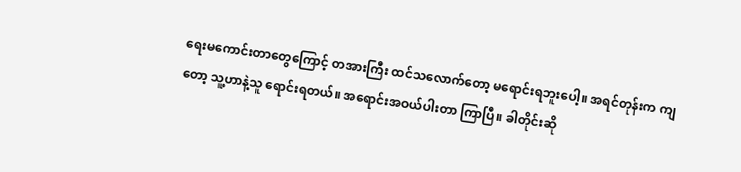ရေးမကောင်းတာတွေကြောင့် တအားကြီး ထင်သလောက်တော့ မရောင်းရဘူးပေါ့။ အရင်တုန်းက ကျတော့ သူ့ဟာနဲ့သူ ရောင်းရတယ်။ အရောင်းအဝယ်ပါးတာ ကြာပြီ။ ခါတိုင်းဆို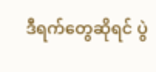ဒီရက်တွေဆိုရင် ပွဲ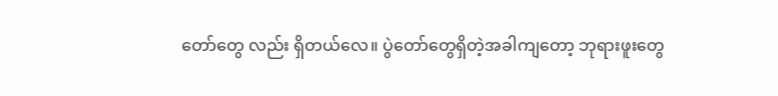တော်တွေ လည်း ရှိတယ်လေ။ ပွဲတော်တွေရှိတဲ့အခါကျတော့ ဘုရားဖူးတွေ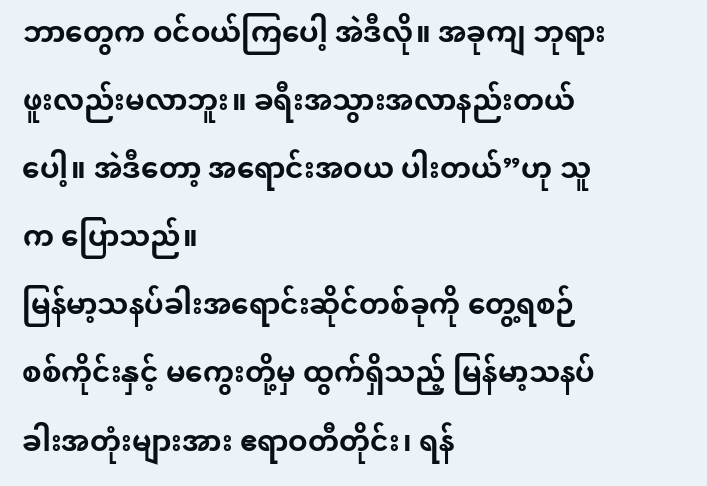ဘာတွေက ဝင်ဝယ်ကြပေါ့ အဲဒီလို။ အခုကျ ဘုရားဖူးလည်းမလာဘူး။ ခရီးအသွားအလာနည်းတယ်ပေါ့။ အဲဒီတော့ အရောင်းအဝယ ပါးတယ်”ဟု သူက ပြောသည်။
မြန်မာ့သနပ်ခါးအရောင်းဆိုင်တစ်ခုကို တွေ့ရစဉ်
စစ်ကိုင်းနှင့် မကွေးတို့မှ ထွက်ရှိသည့် မြန်မာ့သနပ်ခါးအတုံးများအား ဧရာဝတီတိုင်း၊ ရန်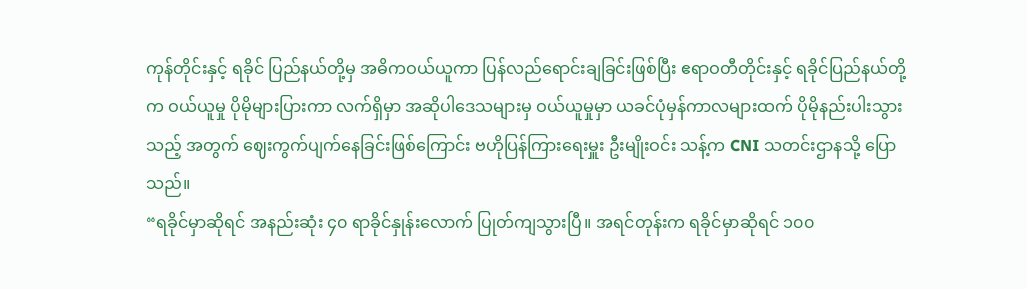ကုန်တိုင်းနှင့် ရခိုင် ပြည်နယ်တို့မှ အဓိကဝယ်ယူကာ ပြန်လည်ရောင်းချခြင်းဖြစ်ပြီး ဧရာဝတီတိုင်းနှင့် ရခိုင်ပြည်နယ်တို့က ဝယ်ယူမှု ပိုမိုများပြားကာ လက်ရှိမှာ အဆိုပါဒေသများမှ ဝယ်ယူမှုမှာ ယခင်ပုံမှန်ကာလများထက် ပိုမိုနည်းပါးသွားသည့် အတွက် ဈေးကွက်ပျက်နေခြင်းဖြစ်ကြောင်း ဗဟိုပြန်ကြားရေးမှူး ဦးမျိုးဝင်း သန့်က CNI သတင်းဌာနသို့ ပြောသည်။
“ရခိုင်မှာဆိုရင် အနည်းဆုံး ၄၀ ရာခိုင်နှုန်းလောက် ပြုတ်ကျသွားပြီ။ အရင်တုန်းက ရခိုင်မှာဆိုရင် ၁၀၀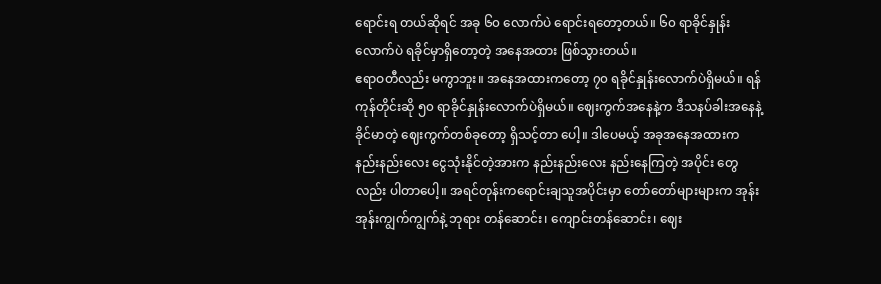ရောင်းရ တယ်ဆိုရင် အခု ၆၀ လောက်ပဲ ရောင်းရတော့တယ်။ ၆၀ ရာခိုင်နှုန်းလောက်ပဲ ရခိုင်မှာရှိတော့တဲ့ အနေအထား ဖြစ်သွားတယ်။
ဧရာဝတီလည်း မကွာဘူး။ အနေအထားကတော့ ၇၀ ရခိုင်နှုန်းလောက်ပဲရှိမယ်။ ရန်ကုန်တိုင်းဆို ၅၀ ရာခိုင်နှုန်းလောက်ပဲရှိမယ်။ ဈေးကွက်အနေနဲ့က ဒီသနပ်ခါးအနေနဲ့ ခိုင်မာတဲ့ ဈေးကွက်တစ်ခုတော့ ရှိသင့်တာ ပေါ့။ ဒါပေမယ့် အခုအနေအထားက နည်းနည်းလေး ငွေသုံးနိုင်တဲ့အားက နည်းနည်းလေး နည်းနေကြတဲ့ အပိုင်း တွေလည်း ပါတာပေါ့။ အရင်တုန်းကရောင်းချသူအပိုင်းမှာ တော်တော်များများက အုန်းအုန်းကျွက်ကျွက်နဲ့ ဘုရား တန်ဆောင်း၊ ကျောင်းတန်ဆောင်း၊ ဈေး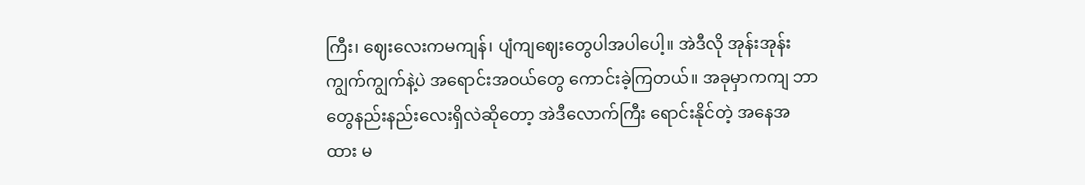ကြီး၊ ဈေးလေးကမကျန်၊ ပျံကျဈေးတွေပါအပါပေါ့။ အဲဒီလို အုန်းအုန်း ကျွက်ကျွက်နဲ့ပဲ အရောင်းအဝယ်တွေ ကောင်းခဲ့ကြတယ်။ အခုမှာကကျ ဘာတွေနည်းနည်းလေးရှိလဲဆိုတော့ အဲဒီလောက်ကြီး ရောင်းနိုင်တဲ့ အနေအထား မ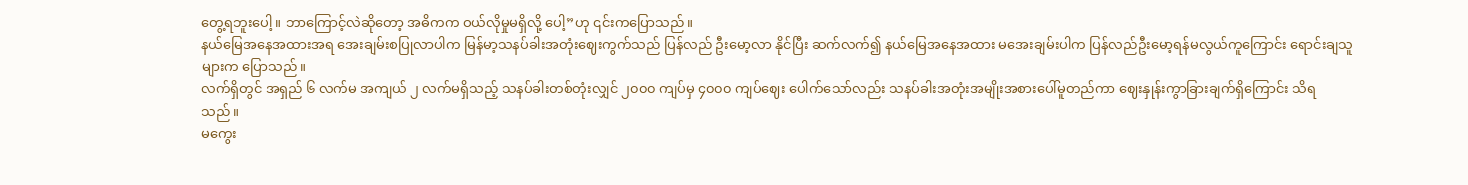တွေ့ရဘူးပေါ့။ ဘာကြောင့်လဲဆိုတော့ အဓိကက ဝယ်လိုမှုမရှိလို့ ပေါ့”ဟု ၎င်းကပြောသည်။
နယ်မြေအနေအထားအရ အေးချမ်းစပြုလာပါက မြန်မာ့သနပ်ခါးအတုံးဈေးကွက်သည် ပြန်လည် ဦးမော့လာ နိုင်ပြီး ဆက်လက်၍ နယ်မြေအနေအထား မအေးချမ်းပါက ပြန်လည်ဦးမော့ရန်မလွယ်ကူကြောင်း ရောင်းချသူ များက ပြောသည်။
လက်ရှိတွင် အရှည် ၆ လက်မ အကျယ် ၂ လက်မရှိသည့် သနပ်ခါးတစ်တုံးလျှင် ၂၀၀၀ ကျပ်မှ ၄၀၀၀ ကျပ်ဈေး ပေါက်သော်လည်း သနပ်ခါးအတုံးအမျိုးအစားပေါ်မူတည်ကာ ဈေးနှုန်းကွာခြားချက်ရှိကြောင်း သိရသည်။
မကွေး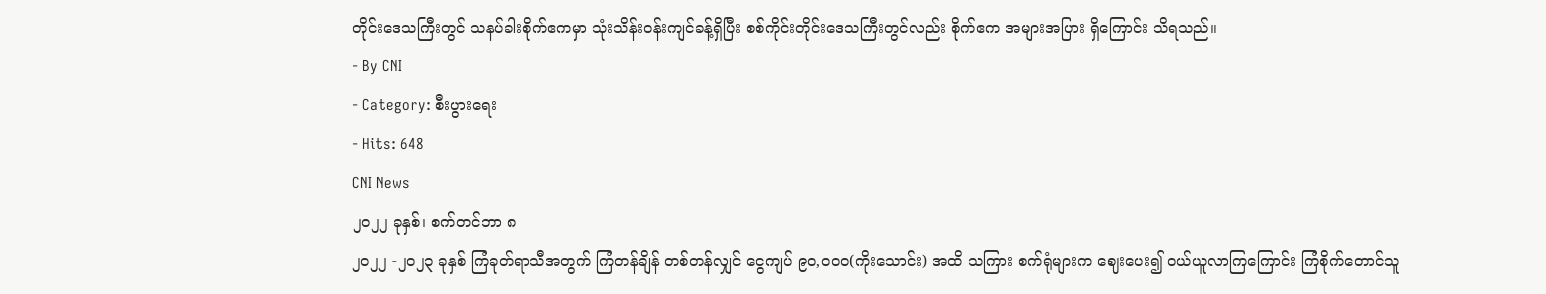တိုင်းဒေသကြီးတွင် သနပ်ခါးစိုက်ဧကမှာ သုံးသိန်းဝန်းကျင်ခန့်ရှိပြီး စစ်ကိုင်းတိုင်းဒေသကြီးတွင်လည်း စိုက်ဧက အများအပြား ရှိကြောင်း သိရသည်။
- By CNI
- Category: စီးပွားရေး
- Hits: 648
CNI News
၂၀၂၂ ခုနှစ်၊ စက်တင်ဘာ ၈
၂၀၂၂ -၂၀၂၃ ခုနှစ် ကြံခုတ်ရာသီအတွက် ကြံတန်ချိန် တစ်တန်လျှင် ငွေကျပ် ၉၀,၀၀၀(ကိုးသောင်း) အထိ သကြား စက်ရုံများက ဈေးပေး၍ ဝယ်ယူလာကြကြောင်း ကြံစိုက်တောင်သူ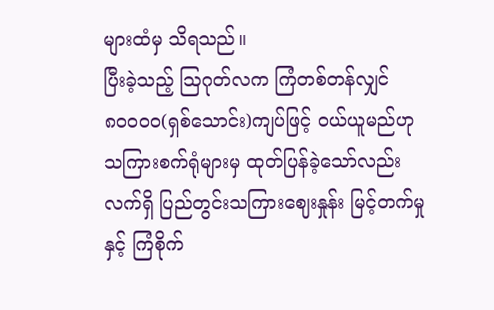များထံမှ သိရသည်။
ပြီးခဲ့သည့် ဩဂုတ်လက ကြံတစ်တန်လျှင် ၈၀၀၀၀(ရှစ်သောင်း)ကျပ်ဖြင့် ဝယ်ယူမည်ဟု သကြားစက်ရုံများမှ ထုတ်ပြန်ခဲ့သော်လည်း လက်ရှိ ပြည်တွင်းသကြားဈေးနှုန်း မြင့်တက်မှုနှင့် ကြံစိုက်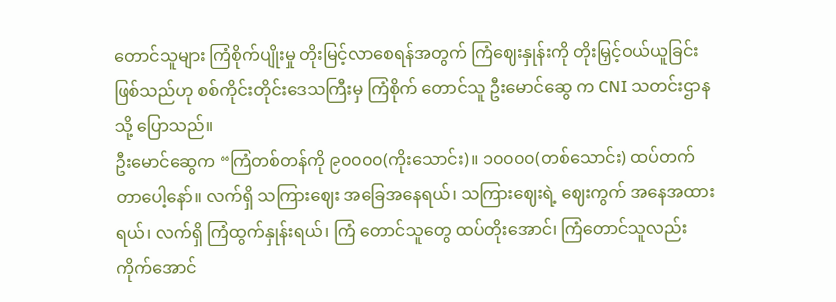တောင်သူများ ကြံစိုက်ပျိုးမှု တိုးမြင့်လာစေရန်အတွက် ကြံဈေးနှုန်းကို တိုးမြှင့်ဝယ်ယူခြင်းဖြစ်သည်ဟု စစ်ကိုင်းတိုင်းဒေသကြီးမှ ကြံစိုက် တောင်သူ ဦးမောင်ဆွေ က CNI သတင်းဌာနသို့ ပြောသည်။
ဦးမောင်ဆွေက “ကြံတစ်တန်ကို ၉၀၀၀၀(ကိုးသောင်း)။ ၁၀၀၀၀(တစ်သောင်း) ထပ်တက်တာပေါ့နော်။ လက်ရှိ သကြားဈေး အခြေအနေရယ်၊ သကြားဈေးရဲ့ ဈေးကွက် အနေအထားရယ်၊ လက်ရှိ ကြံထွက်နှုန်းရယ်၊ ကြံ တောင်သူတွေ ထပ်တိုးအောင်၊ ကြံတောင်သူလည်း ကိုက်အောင်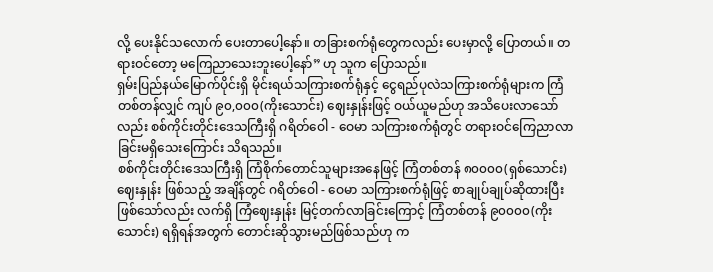လို့ ပေးနိုင်သလောက် ပေးတာပေါ့နော်။ တခြားစက်ရုံတွေကလည်း ပေးမှာလို့ ပြောတယ်။ တရားဝင်တော့ မကြေညာသေးဘူးပေါ့နော်” ဟု သူက ပြောသည်။
ရှမ်းပြည်နယ်မြောက်ပိုင်းရှိ မိုင်းရယ်သကြားစက်ရုံနှင့် ငွေရည်ပုလဲသကြားစက်ရုံများက ကြံတစ်တန်လျှင် ကျပ် ၉၀,၀၀၀(ကိုးသောင်း) ဈေးနှုန်းဖြင့် ဝယ်ယူမည်ဟု အသိပေးလာသော်လည်း စစ်ကိုင်းတိုင်းဒေသကြီးရှိ ဂရိတ်ဝေါ - ဝေမာ သကြားစက်ရုံတွင် တရားဝင်ကြေညာလာခြင်းမရှိသေးကြောင်း သိရသည်။
စစ်ကိုင်းတိုင်းဒေသကြီးရှိ ကြံစိုက်တောင်သူများအနေဖြင့် ကြံတစ်တန် ၈၀၀၀၀(ရှစ်သောင်း)ဈေးနှုန်း ဖြစ်သည့် အချိန်တွင် ဂရိတ်ဝေါ - ဝေမာ သကြားစက်ရုံဖြင့် စာချုပ်ချုပ်ဆိုထားပြီးဖြစ်သော်လည်း လက်ရှိ ကြံဈေးနှုန်း မြင့်တက်လာခြင်းကြောင့် ကြံတစ်တန် ၉၀၀၀၀(ကိုးသောင်း) ရရှိရန်အတွက် တောင်းဆိုသွားမည်ဖြစ်သည်ဟု က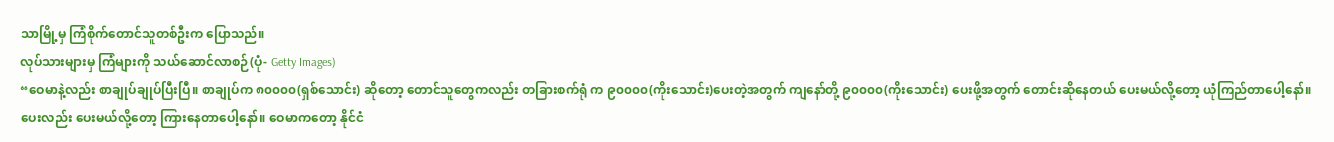သာမြို့မှ ကြံစိုက်တောင်သူတစ်ဦးက ပြောသည်။
လုပ်သားများမှ ကြံများကို သယ်ဆောင်လာစဉ်(ပုံ- Getty Images)
“ဝေမာနဲ့လည်း စာချုပ်ချုပ်ပြီးပြီ။ စာချုပ်က ၈၀၀၀၀(ရှစ်သောင်း) ဆိုတော့ တောင်သူတွေကလည်း တခြားစက်ရုံ က ၉၀၀၀၀(ကိုးသောင်း)ပေးတဲ့အတွက် ကျနော်တို့ ၉၀၀၀၀(ကိုးသောင်း) ပေးဖို့အတွက် တောင်းဆိုနေတယ် ပေးမယ်လို့တော့ ယုံကြည်တာပေါ့နော်။ ပေးလည်း ပေးမယ်လို့တော့ ကြားနေတာပေါ့နော်။ ဝေမာကတော့ နိုင်ငံ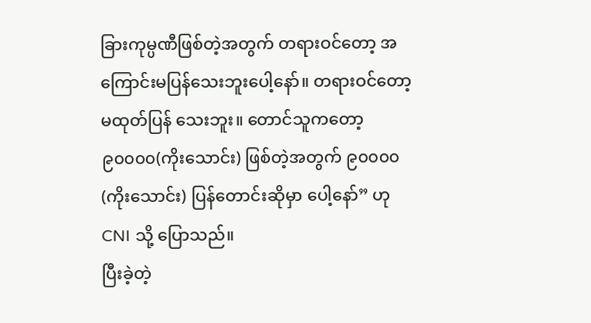ခြားကုမ္ပဏီဖြစ်တဲ့အတွက် တရားဝင်တော့ အကြောင်းမပြန်သေးဘူးပေါ့နော်။ တရားဝင်တော့ မထုတ်ပြန် သေးဘူး။ တောင်သူကတော့ ၉၀၀၀၀(ကိုးသောင်း) ဖြစ်တဲ့အတွက် ၉၀၀၀၀(ကိုးသောင်း) ပြန်တောင်းဆိုမှာ ပေါ့နော်” ဟု CNI သို့ ပြောသည်။
ပြီးခဲ့တဲ့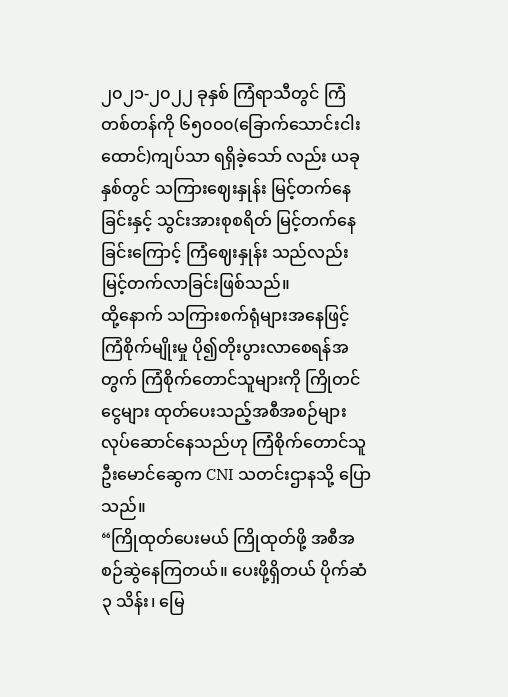၂၀၂၁-၂၀၂၂ ခုနှစ် ကြံရာသီတွင် ကြံတစ်တန်ကို ၆၅၀၀၀(ခြောက်သောင်းငါးထောင်)ကျပ်သာ ရရှိခဲ့သော် လည်း ယခုနှစ်တွင် သကြားဈေးနှုန်း မြင့်တက်နေခြင်းနှင့် သွင်းအားစုစရိတ် မြင့်တက်နေခြင်းကြောင့် ကြံဈေးနှုန်း သည်လည်း မြင့်တက်လာခြင်းဖြစ်သည်။
ထို့နောက် သကြားစက်ရုံများအနေဖြင့် ကြံစိုက်မျိုးမှု ပို၍တိုးပွားလာစေရန်အတွက် ကြံစိုက်တောင်သူများကို ကြိုတင်ငွေများ ထုတ်ပေးသည့်အစီအစဉ်များ လုပ်ဆောင်နေသည်ဟု ကြံစိုက်တောင်သူ ဦးမောင်ဆွေက CNI သတင်းဌာနသို့ ပြောသည်။
“ကြိုထုတ်ပေးမယ် ကြိုထုတ်ဖို့ အစီအစဉ်ဆွဲနေကြတယ်။ ပေးဖို့ရှိတယ် ပိုက်ဆံ ၃ သိန်း၊ မြေ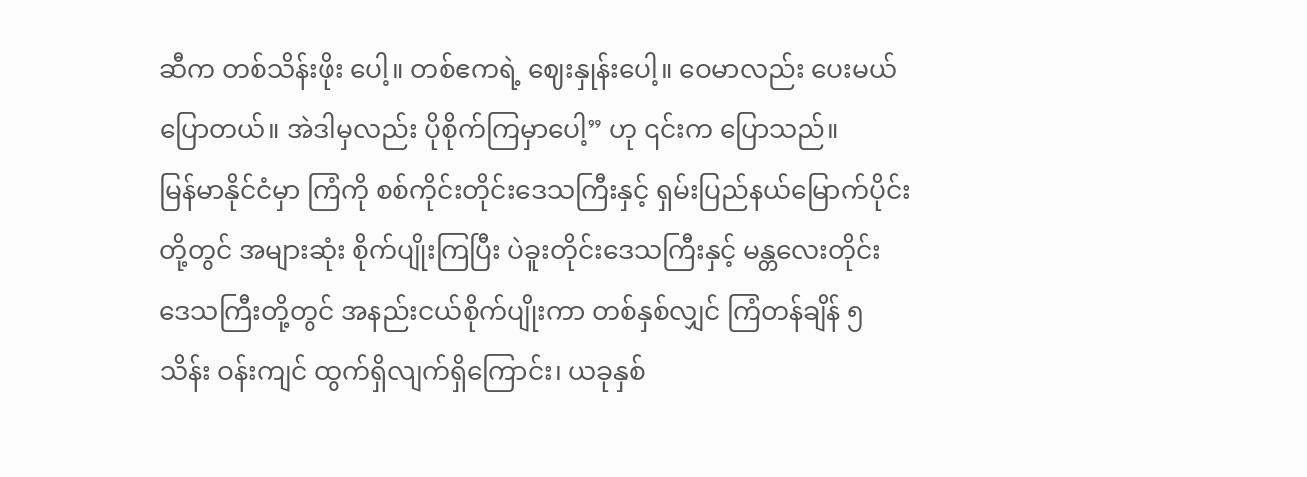ဆီက တစ်သိန်းဖိုး ပေါ့။ တစ်ဧကရဲ့ ဈေးနှုန်းပေါ့။ ဝေမာလည်း ပေးမယ်ပြောတယ်။ အဲဒါမှလည်း ပိုစိုက်ကြမှာပေါ့” ဟု ၎င်းက ပြောသည်။
မြန်မာနိုင်ငံမှာ ကြံကို စစ်ကိုင်းတိုင်းဒေသကြီးနှင့် ရှမ်းပြည်နယ်မြောက်ပိုင်းတို့တွင် အများဆုံး စိုက်ပျိုးကြပြီး ပဲခူးတိုင်းဒေသကြီးနှင့် မန္တလေးတိုင်းဒေသကြီးတို့တွင် အနည်းငယ်စိုက်ပျိုးကာ တစ်နှစ်လျှင် ကြံတန်ချိန် ၅ သိန်း ဝန်းကျင် ထွက်ရှိလျက်ရှိကြောင်း၊ ယခုနှစ်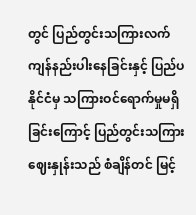တွင် ပြည်တွင်းသကြားလက်ကျန်နည်းပါးနေခြင်းနှင့် ပြည်ပနိုင်ငံမှ သကြားဝင်ရောက်မှုမရှိခြင်းကြောင့် ပြည်တွင်းသကြားဈေးနှုန်းသည် စံချိန်တင် မြင့်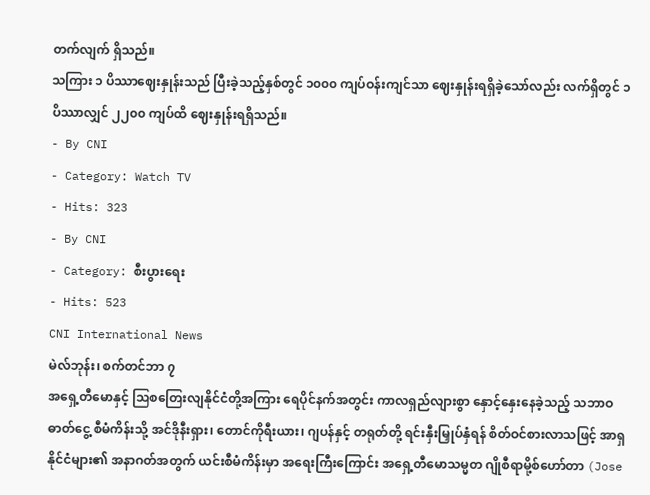တက်လျက် ရှိသည်။
သကြား ၁ ပိဿာဈေးနှုန်းသည် ပြီးခဲ့သည့်နှစ်တွင် ၁၀၀၀ ကျပ်ဝန်းကျင်သာ ဈေးနှုန်းရရှိခဲ့သော်လည်း လက်ရှိတွင် ၁ ပိဿာလျှင် ၂၂၀၀ ကျပ်ထိ ဈေးနှုန်းရရှိသည်။
- By CNI
- Category: Watch TV
- Hits: 323
- By CNI
- Category: စီးပွားရေး
- Hits: 523
CNI International News
မဲလ်ဘုန်း၊ စက်တင်ဘာ ၇
အရှေ့တီမောနှင့် ဩစတြေးလျနိုင်ငံတို့အကြား ရေပိုင်နက်အတွင်း ကာလရှည်လျားစွာ နှောင့်နှေးနေခဲ့သည့် သဘာဝ ဓာတ်ငွေ့ စီမံကိန်းသို့ အင်ဒိုနီးရှား၊ တောင်ကိုရီးယား၊ ဂျပန်နှင့် တရုတ်တို့ ရင်းနှီးမြှုပ်နှံရန် စိတ်ဝင်စားလာသဖြင့် အာရှ နိုင်ငံများ၏ အနာဂတ်အတွက် ယင်းစီမံကိန်းမှာ အရေးကြီးကြောင်း အရှေ့တီမောသမ္မတ ဂျိုစီရာမို့စ်ဟော်တာ (Jose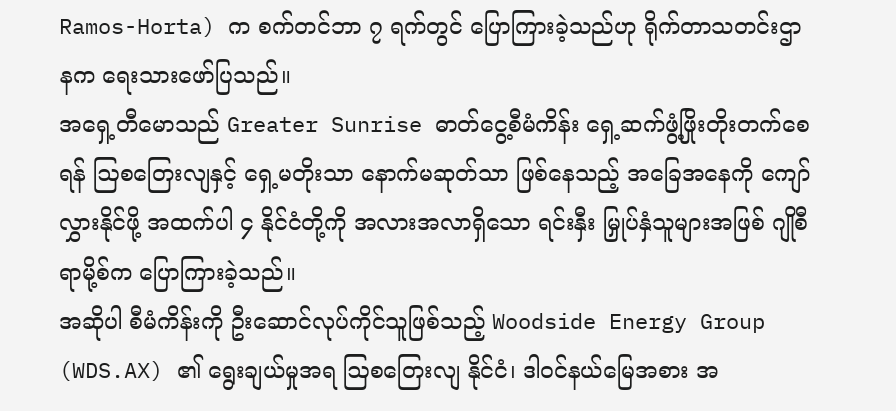Ramos-Horta) က စက်တင်ဘာ ၇ ရက်တွင် ပြောကြားခဲ့သည်ဟု ရိုက်တာသတင်းဌာနက ရေးသားဖော်ပြသည်။
အရှေ့တီမောသည် Greater Sunrise ဓာတ်ငွေ့စီမံကိန်း ရှေ့ဆက်ဖွံ့ဖြိုးတိုးတက်စေရန် ဩစတြေးလျနှင့် ရှေ့မတိုးသာ နောက်မဆုတ်သာ ဖြစ်နေသည့် အခြေအနေကို ကျော်လွှားနိုင်ဖို့ အထက်ပါ ၄ နိုင်ငံတို့ကို အလားအလာရှိသော ရင်းနှီး မြှုပ်နှံသူများအဖြစ် ဂျိုစီရာမို့စ်က ပြောကြားခဲ့သည်။
အဆိုပါ စီမံကိန်းကို ဦးဆောင်လုပ်ကိုင်သူဖြစ်သည့် Woodside Energy Group (WDS.AX) ၏ ရွေးချယ်မှုအရ ဩစတြေးလျ နိုင်ငံ၊ ဒါဝင်နယ်မြေအစား အ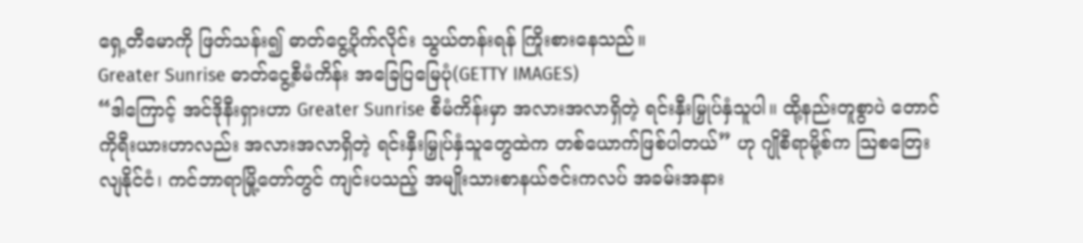ရှေ့တီမောကို ဖြတ်သန်း၍ ဓာတ်ငွေ့ပိုက်လိုင်း သွယ်တန်းရန် ကြိုးစားနေသည်။
Greater Sunrise ဓာတ်ငွေ့စီမံကိန်း အခြေပြမြေပုံ(GETTY IMAGES)
“ဒါကြောင့် အင်ဒိုနီးရှားဟာ Greater Sunrise စီမံကိန်းမှာ အလားအလာရှိတဲ့ ရင်းနှီးမြှုပ်နှံသူပါ။ ထို့နည်းတူစွာပဲ တောင်ကိုရီးယားဟာလည်း အလားအလာရှိတဲ့ ရင်းနှီးမြှုပ်နှံသူတွေထဲက တစ်ယောက်ဖြစ်ပါတယ်” ဟု ဂျိုစီရာမို့စ်က ဩစတြေးလျနိုင်ငံ၊ ကင်ဘာရာမြို့တော်တွင် ကျင်းပသည့် အမျိုးသားစာနယ်ဇင်းကလပ် အခမ်းအနား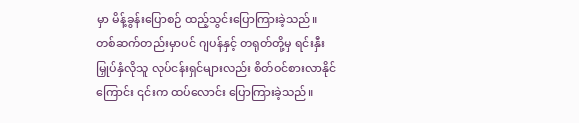မှာ မိန့်ခွန်းပြောစဉ် ထည့်သွင်းပြောကြားခဲ့သည်။
တစ်ဆက်တည်းမှာပင် ဂျပန်နှင့် တရုတ်တို့မှ ရင်းနှီးမြှုပ်နှံလိုသူ လုပ်ငန်းရှင်များလည်း စိတ်ဝင်စားလာနိုင်ကြောင်း ၎င်းက ထပ်လောင်း ပြောကြားခဲ့သည်။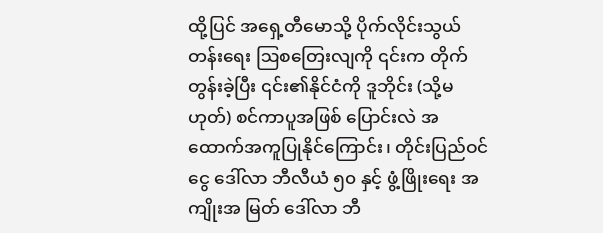ထို့ပြင် အရှေ့တီမောသို့ ပိုက်လိုင်းသွယ်တန်းရေး ဩစတြေးလျကို ၎င်းက တိုက်တွန်းခဲ့ပြီး ၎င်း၏နိုင်ငံကို ဒူဘိုင်း (သို့မဟုတ်) စင်ကာပူအဖြစ် ပြောင်းလဲ အထောက်အကူပြုနိုင်ကြောင်း၊ တိုင်းပြည်ဝင်ငွေ ဒေါ်လာ ဘီလီယံ ၅၀ နှင့် ဖွံ့ဖြိုးရေး အကျိုးအ မြတ် ဒေါ်လာ ဘီ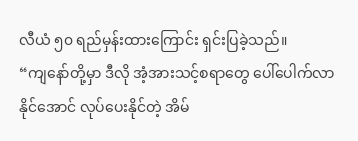လီယံ ၅၀ ရည်မှန်းထားကြောင်း ရှင်းပြခဲ့သည်။
“ကျနော်တို့မှာ ဒီလို အံ့အားသင့်စရာတွေ ပေါ်ပေါက်လာနိုင်အောင် လုပ်ပေးနိုင်တဲ့ အိမ်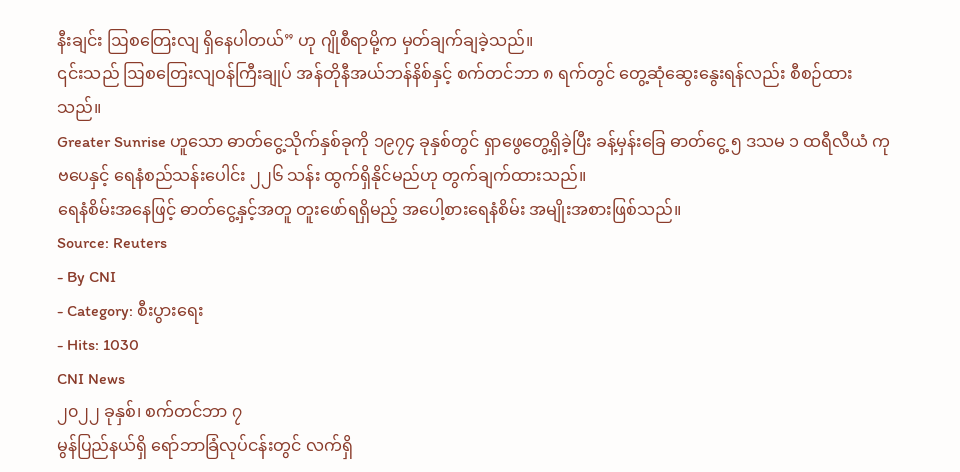နီးချင်း ဩစတြေးလျ ရှိနေပါတယ်” ဟု ဂျိုစီရာမို့က မှတ်ချက်ချခဲ့သည်။
၎င်းသည် ဩစတြေးလျဝန်ကြီးချုပ် အန်တိုနီအယ်ဘန်နိစ်နှင့် စက်တင်ဘာ ၈ ရက်တွင် တွေ့ဆုံဆွေးနွေးရန်လည်း စီစဉ်ထားသည်။
Greater Sunrise ဟူသော ဓာတ်ငွေ့သိုက်နှစ်ခုကို ၁၉၇၄ ခုနှစ်တွင် ရှာဖွေတွေ့ရှိခဲ့ပြီး ခန့်မှန်းခြေ ဓာတ်ငွေ့ ၅ ဒသမ ၁ ထရီလီယံ ကုဗပေနှင့် ရေနံစည်သန်းပေါင်း ၂၂၆ သန်း ထွက်ရှိနိုင်မည်ဟု တွက်ချက်ထားသည်။
ရေနံစိမ်းအနေဖြင့် ဓာတ်ငွေ့နှင့်အတူ တူးဖော်ရရှိမည့် အပေါ့စားရေနံစိမ်း အမျိုးအစားဖြစ်သည်။
Source: Reuters
- By CNI
- Category: စီးပွားရေး
- Hits: 1030
CNI News
၂၀၂၂ ခုနှစ်၊ စက်တင်ဘာ ၇
မွန်ပြည်နယ်ရှိ ရော်ဘာခြံလုပ်ငန်းတွင် လက်ရှိ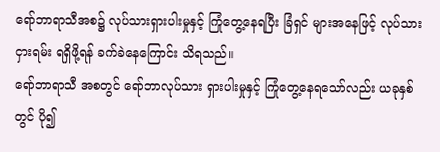ရော်ဘာရာသီအစ၌ လုပ်သားရှားပါးမှုနှင့် ကြုံတွေ့နေရပြီး ခြံရှင် များအနေဖြင့် လုပ်သားငှားရမ်း ရရှိဖို့ရန် ခက်ခဲနေကြောင်း သိရသည်။
ရော်ဘာရာသီ အစတွင် ရော်ဘာလုပ်သား ရှားပါးမှုနှင့် ကြုံတွေ့နေရသော်လည်း ယခုနှစ်တွင် ပို၍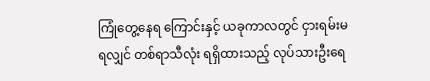ကြုံတွေ့နေရ ကြောင်းနှင့် ယခုကာလတွင် ငှားရမ်းမရလျှင် တစ်ရာသီလုံး ရရှိထားသည့် လုပ်သားဦးရေ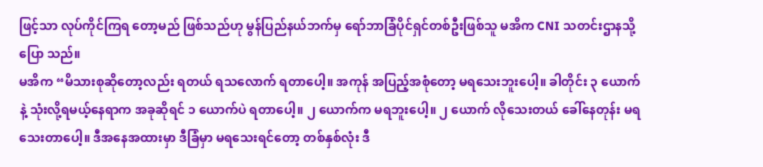ဖြင့်သာ လုပ်ကိုင်ကြရ တော့မည် ဖြစ်သည်ဟု မွန်ပြည်နယ်ဘက်မှ ရော်ဘာခြံပိုင်ရှင်တစ်ဦးဖြစ်သူ မအိက CNI သတင်းဌာနသို့ ပြော သည်။
မအိက “မိသားစုဆိုတော့လည်း ရတယ် ရသလောက် ရတာပေါ့။ အကုန် အပြည့်အစုံတော့ မရသေးဘူးပေါ့။ ခါတိုင်း ၃ ယောက်နဲ့ သုံးလို့ရမယ့်နေရာက အခုဆိုရင် ၁ ယောက်ပဲ ရတာပေါ့။ ၂ ယောက်က မရဘူးပေါ့။ ၂ ယောက် လိုသေးတယ် ခေါ်နေတုန်း မရသေးတာပေါ့။ ဒီအနေအထားမှာ ဒီခြံမှာ မရသေးရင်တော့ တစ်နှစ်လုံး ဒီ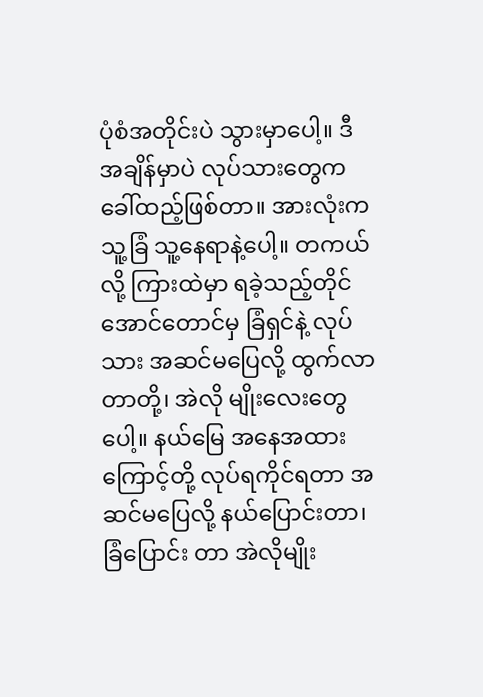ပုံစံအတိုင်းပဲ သွားမှာပေါ့။ ဒီအချိန်မှာပဲ လုပ်သားတွေက ခေါ်ထည့်ဖြစ်တာ။ အားလုံးက သူ့ခြံ သူ့နေရာနဲ့ပေါ့။ တကယ်လို့ ကြားထဲမှာ ရခဲ့သည့်တိုင်အောင်တောင်မှ ခြံရှင်နဲ့ လုပ်သား အဆင်မပြေလို့ ထွက်လာတာတို့၊ အဲလို မျိုးလေးတွေပေါ့။ နယ်မြေ အနေအထားကြောင့်တို့ လုပ်ရကိုင်ရတာ အဆင်မပြေလို့ နယ်ပြောင်းတာ၊ ခြံပြောင်း တာ အဲလိုမျိုး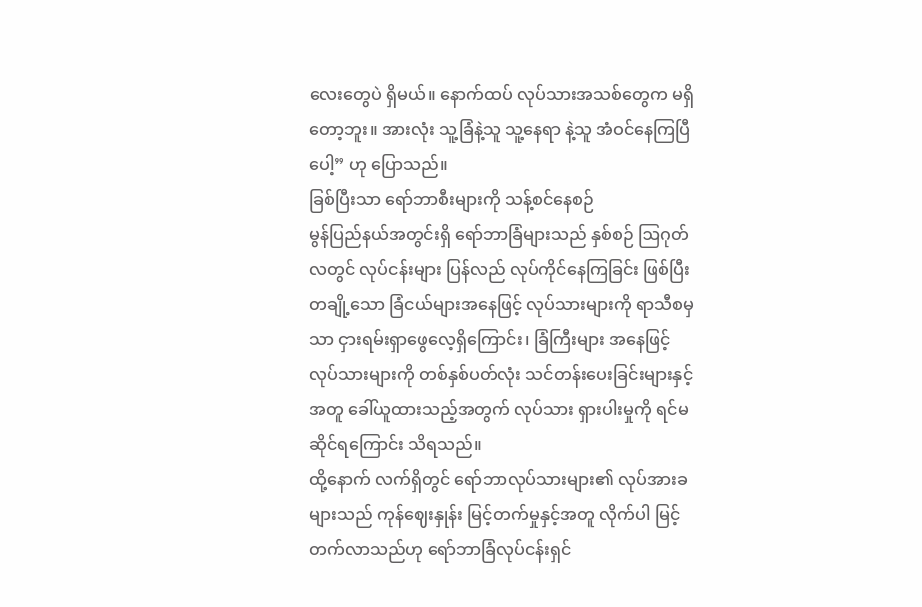လေးတွေပဲ ရှိမယ်။ နောက်ထပ် လုပ်သားအသစ်တွေက မရှိတော့ဘူး။ အားလုံး သူ့ခြံနဲ့သူ သူ့နေရာ နဲ့သူ အံဝင်နေကြပြီပေါ့” ဟု ပြောသည်။
ခြစ်ပြီးသာ ရော်ဘာစီးများကို သန့်စင်နေစဉ်
မွန်ပြည်နယ်အတွင်းရှိ ရော်ဘာခြံများသည် နှစ်စဉ် ဩဂုတ်လတွင် လုပ်ငန်းများ ပြန်လည် လုပ်ကိုင်နေကြခြင်း ဖြစ်ပြီး တချို့သော ခြံငယ်များအနေဖြင့် လုပ်သားများကို ရာသီစမှသာ ငှားရမ်းရှာဖွေလေ့ရှိကြောင်း၊ ခြံကြီးများ အနေဖြင့် လုပ်သားများကို တစ်နှစ်ပတ်လုံး သင်တန်းပေးခြင်းများနှင့်အတူ ခေါ်ယူထားသည့်အတွက် လုပ်သား ရှားပါးမှုကို ရင်မဆိုင်ရကြောင်း သိရသည်။
ထို့နောက် လက်ရှိတွင် ရော်ဘာလုပ်သားများ၏ လုပ်အားခများသည် ကုန်ဈေးနှုန်း မြင့်တက်မှုနှင့်အတူ လိုက်ပါ မြင့်တက်လာသည်ဟု ရော်ဘာခြံလုပ်ငန်းရှင်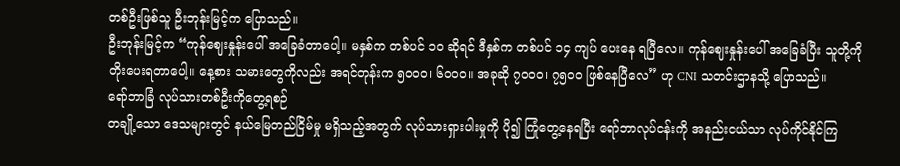တစ်ဦးဖြစ်သူ ဦးဘုန်းမြင့်က ပြောသည်။
ဦးဘုန်းမြင့်က “ကုန်ဈေးနှုန်းပေါ် အခြေခံတာပေါ့။ မနှစ်က တစ်ပင် ၁၀ ဆိုရင် ဒီနှစ်က တစ်ပင် ၁၄ ကျပ် ပေးနေ ရပြီလေ။ ကုန်ဈေးနှုန်းပေါ် အခြေခံပြီး သူတို့ကို တိုးပေးရတာပေါ့။ နေ့စား သမားတွေကိုလည်း အရင်တုန်းက ၅၀၀၀၊ ၆၀၀၀။ အခုဆို ၇၀၀၀၊ ၇၅၀၀ ဖြစ်နေပြီလေ” ဟု CNI သတင်းဌာနသို့ ပြောသည်။
ရော်ဘာခြံ လုပ်သားတစ်ဦးကိုတွေ့ရစဉ်
တချို့သော ဒေသများတွင် နယ်မြေတည်ငြိမ်မှု မရှိသည့်အတွက် လုပ်သားရှားပါးမှုကို ပို၍ ကြုံတွေ့နေရပြီး ရော်ဘာလုပ်ငန်းကို အနည်းငယ်သာ လုပ်ကိုင်နိုင်ကြ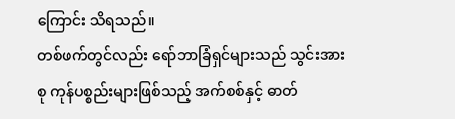ကြောင်း သိရသည်။
တစ်ဖက်တွင်လည်း ရော်ဘာခြံရှင်များသည် သွင်းအားစု ကုန်ပစ္စည်းများဖြစ်သည့် အက်စစ်နှင့် ဓာတ်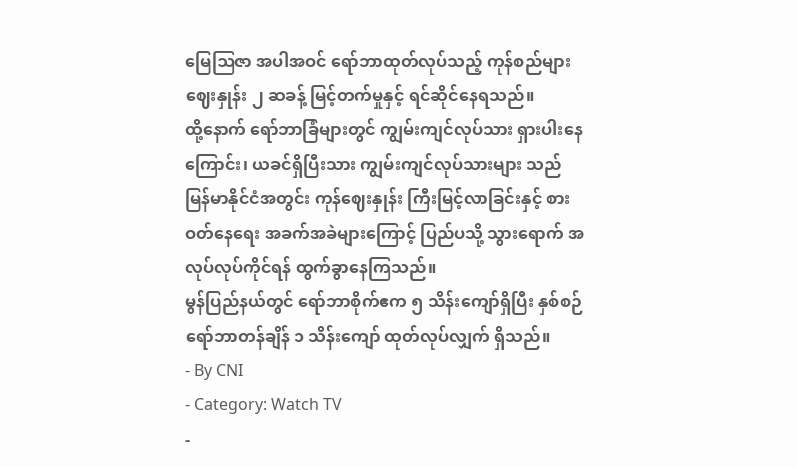မြေဩဇာ အပါအဝင် ရော်ဘာထုတ်လုပ်သည့် ကုန်စည်များ ဈေးနှုန်း ၂ ဆခန့် မြင့်တက်မှုနှင့် ရင်ဆိုင်နေရသည်။
ထို့နောက် ရော်ဘာခြံများတွင် ကျွမ်းကျင်လုပ်သား ရှားပါးနေကြောင်း၊ ယခင်ရှိပြီးသား ကျွမ်းကျင်လုပ်သားများ သည် မြန်မာနိုင်ငံအတွင်း ကုန်ဈေးနှုန်း ကြီးမြင့်လာခြင်းနှင့် စားဝတ်နေရေး အခက်အခဲများကြောင့် ပြည်ပသို့ သွားရောက် အလုပ်လုပ်ကိုင်ရန် ထွက်ခွာနေကြသည်။
မွန်ပြည်နယ်တွင် ရော်ဘာစိုက်ဧက ၅ သိန်းကျော်ရှိပြီး နှစ်စဉ် ရော်ဘာတန်ချိန် ၁ သိန်းကျော် ထုတ်လုပ်လျှက် ရှိသည်။
- By CNI
- Category: Watch TV
-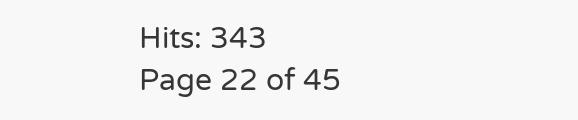Hits: 343
Page 22 of 45